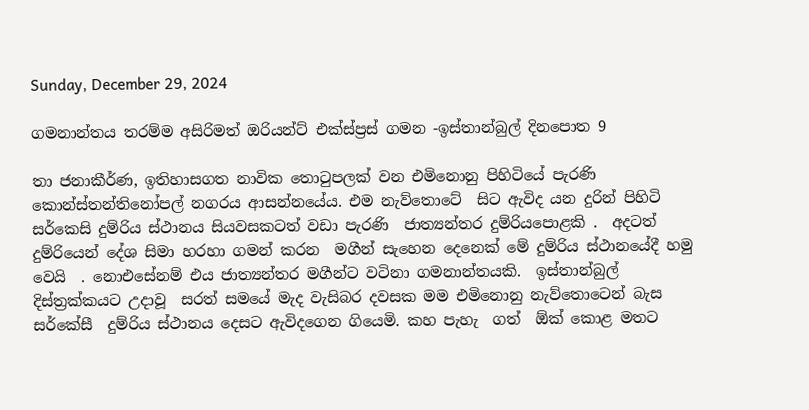Sunday, December 29, 2024

ගමනාන්තය තරම්ම අසිරිමත් ඔරියන්ට් එක්ස්ප්‍රස් ගමන -ඉස්තාන්බුල් දිනපොත 9

තා ජනාකීර්ණ, ඉතිහාසගත නාවික තොටුපලක් වන එමිනොනු පිහිටියේ පැරණි කොන්ස්තන්තිනෝපල් නගරය ආසන්නයේය. එම නැව්තොටේ  සිට ඇවිද යන දුරින් පිහිටි සර්කෙසි දුම්රිය ස්ථානය සියවසකටත් වඩා පැරණි  ජාත්‍යන්තර දුම්රියපොළකි .  අදටත් දුම්රියෙන් දේශ සිමා හරහා ගමන් කරන  මගීන් සැහෙන දෙනෙක් මේ දුම්රිය ස්ථානයේදී හමු වෙයි  . නොඑසේනම් එය ජාත්‍යන්තර මගීන්ට වටිනා ගමනාන්තයකි.  ඉස්තාන්බුල් දිස්ත්‍රක්කයට උදාවූ  සරත් සමයේ මැද වැසිබර දවසක මම එමිනොනු නැව්තොටෙන් බැස සර්කේසී  දුම්රිය ස්ථානය දෙසට ඇවිදගෙන ගියෙමි. කහ පැහැ  ගත්  ඕක් කොළ මතට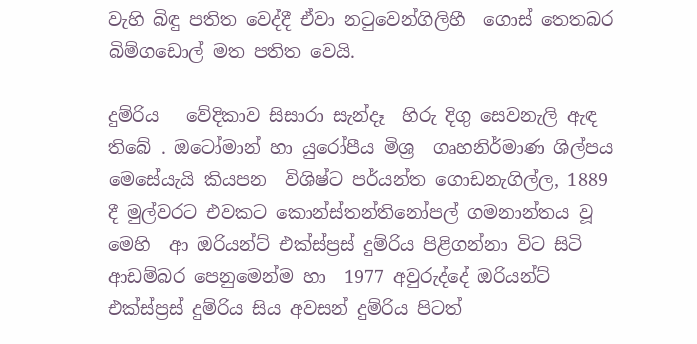වැහි බිඳු පතිත වෙද්දී ඒවා නටුවෙන්ගිලිහී  ගොස් තෙතබර බිම්ගඩොල් මත පතිත වෙයි.

දුම්රිය   වේදිකාව සිසාරා සැන්දෑ  හිරු දිගු සෙවනැලි ඇඳ තිබේ . ඔටෝමාන් හා යුරෝපීය මිශ්‍ර  ගෘහනිර්මාණ ශිල්පය මෙසේයැයි කියපන  විශිෂ්ට පර්යන්ත ගොඩනැගිල්ල, 1889 දී මුල්වරට එවකට කොන්ස්තන්තිනෝපල් ගමනාන්තය වූ මෙහි  ආ ඔරියන්ට් එක්ස්ප්‍රස් දුම්රිය පිළිගන්නා විට සිටි ආඩම්බර පෙනුමෙන්ම හා  1977 අවුරුද්දේ ඔරියන්ට් එක්ස්ප්‍රස් දුම්රිය සිය අවසන් දුම්රිය පිටත්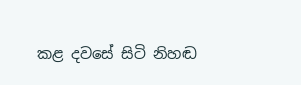කළ දවසේ සිටි නිහඬ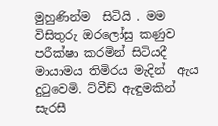මුහුණින්ම  සිටියි . මම විසිතුරු ඔරලෝසු කණුව පරීක්ෂා කරමින් සිටියදී මායාමය තිමිරය මැදින්  ඇය දුටුවෙමි. ට්වීඩ් ඇඳුමකින් සැරසී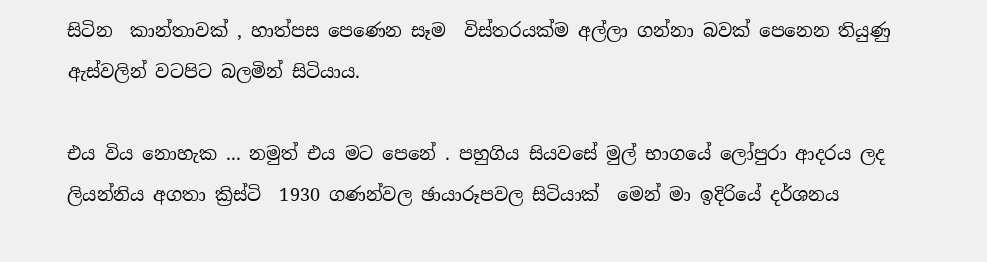සිටින  කාන්තාවක් , හාත්පස පෙණෙන සෑම  විස්තරයක්ම අල්ලා ගන්නා බවක් පෙනෙන තියුණු ඇස්වලින් වටපිට බලමින් සිටියාය.

එය විය නොහැක ... නමුත් එය මට පෙනේ . පහුගිය සියවසේ මුල් භාගයේ ලෝපුරා ආදරය ලද ලියන්නිය අගතා ක්‍රිස්ටි  1930 ගණන්වල ඡායාරූපවල සිටියාක්  මෙන් මා ඉදිරියේ දර්ශනය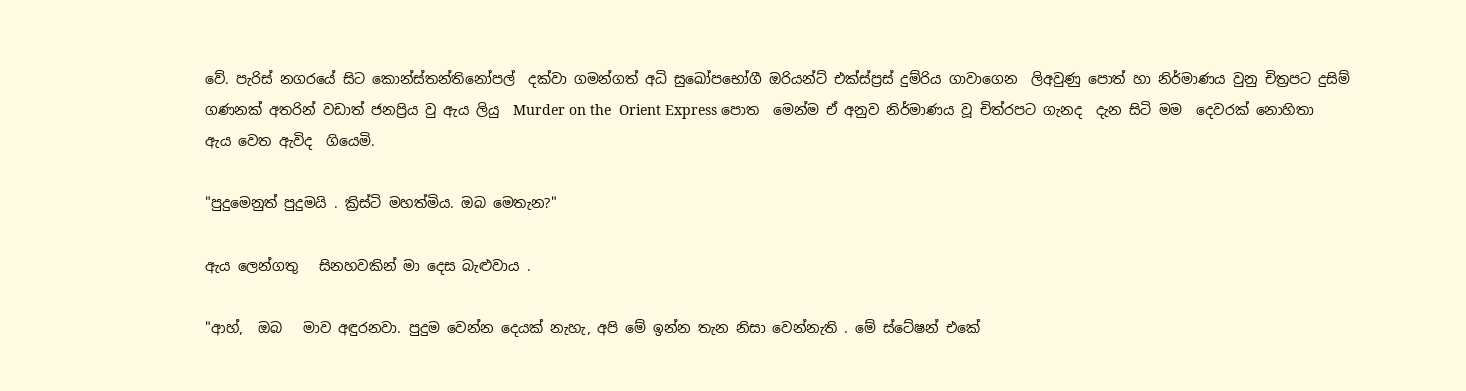වේ. පැරිස් නගරයේ සිට කොන්ස්තන්තිනෝපල්  දක්වා ගමන්ගත් අධි සුඛෝපභෝගී ඔරියන්ට් එක්ස්ප්‍රස් දුම්රිය ගාවාගෙන  ලිඅවුණු පොත් හා නිර්මාණය වුනු චිත්‍රපට දුසිම් ගණනක් අතරින් වඩාත් ජනප්‍රිය වු ඇය ලියු  Murder on the  Orient Express පොත  මෙන්ම ඒ අනුව නිර්මාණය වූ චිත්රපට ගැනද  දැන සිටි මම  දෙවරක් නොහිතා  ඇය වෙත ඇවිද  ගියෙමි.

"පුදුමෙනුත් පුදුමයි . ක්‍රිස්ටි මහත්මිය. ඔබ මෙතැන?"

ඇය ලෙන්ගතු   සිනහවකින් මා දෙස බැළුවාය .

"ආහ්,  ඔබ   මාව අඳුරනවා. පුදුම වෙන්න දෙයක් නැහැ, අපි මේ ඉන්න තැන නිසා වෙන්නැති . මේ ස්ටේෂන් එකේ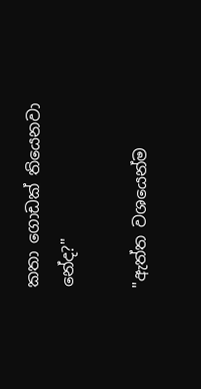කතා ගොඩක් තියෙනවා නේද?"

"ඇත්ත වශයෙන්ම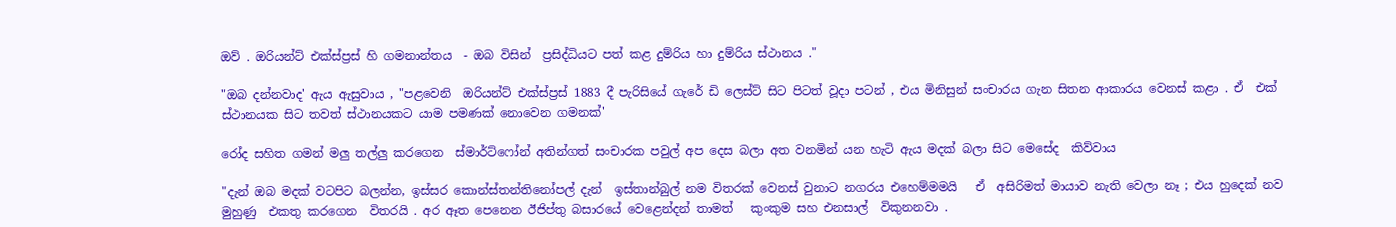ඔව් . ඔරියන්ට් එක්ස්ප්‍රස් හි ගමනාන්තය  - ඔබ විසින්  ප්‍රසිද්ධියට පත් කළ දුම්රිය හා දුම්රිය ස්ථානය ."

"ඔබ දන්නවාද' ඇය ඇසුවාය , "පළවෙනි  ඔරියන්ට් එක්ස්ප්‍රස් 1883 දී පැරිසියේ ගැරේ ඩි ලෙස්ට් සිට පිටත් වූදා පටන් , එය මිනිසුන් සංචාරය ගැන සිතන ආකාරය වෙනස් කළා . ඒ  එක් ස්ථානයක සිට තවත් ස්ථානයකට යාම පමණක් නොවෙන ගමනක්'

රෝද සහිත ගමන් මලු තල්ලු කරගෙන  ස්මාර්ට්ෆෝන් අතින්ගත් සංචාරක පවුල් අප දෙස බලා අත වනමින් යන හැටි ඇය මදක් බලා සිට මෙසේද  කිව්වාය

"දැන් ඔබ මදක් වටපිට බලන්න, ඉස්සර කොන්ස්තන්තිනෝපල් දැන්  ඉස්තාන්බුල් නම විතරක් වෙනස් වුනාට නගරය එහෙම්මමයි   ඒ  අසිරිමත් මායාව නැති වෙලා නෑ ; එය හුදෙක් නව මුහුණු  එකතු කරගෙන  විතරයි . අර ඈත පෙනෙන ඊජිප්තු බසාරයේ වෙළෙන්දන් තාමත්   කුංකුම සහ එනසාල්  විකුනනවා .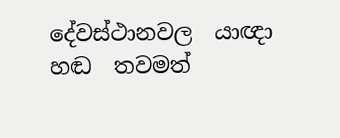දේවස්ථානවල  යාඥා හඬ  තවමත්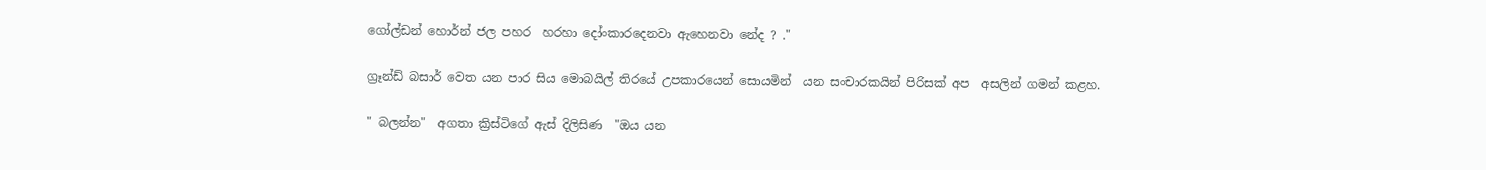ගෝල්ඩන් හොර්න් ජල පහර  හරහා දෝංකාරදෙනවා ඇහෙනවා නේද ? ."

ග්‍රෑන්ඩ් බසාර් වෙත යන පාර සිය මොබයිල් තිරයේ උපකාරයෙන් සොයමින්  යන සංචාරකයින් පිරිසක් අප  අසලින් ගමන් කළහ.

" බලන්න"  අගතා ක්‍රිස්ටිගේ ඇස් දිලිසිණ  "ඔය යන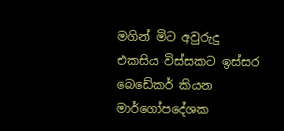මගින් මිට අවුරුදු එකසිය විස්සකට ඉස්සර බෙඩේකර් කියන  මාර්ගෝපදේශක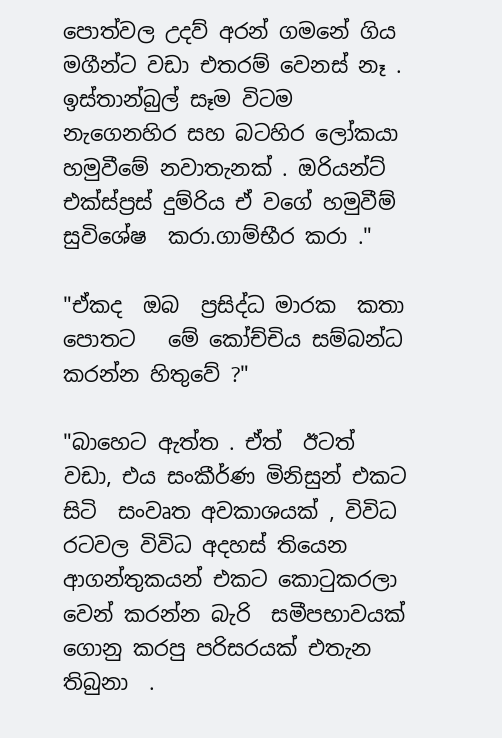පොත්වල උදව් අරන් ගමනේ ගිය මගීන්ට වඩා එතරම් වෙනස් නෑ . ඉස්තාන්බුල් සෑම විටම නැගෙනහිර සහ බටහිර ලෝකයා හමුවීමේ නවාතැනක් . ඔරියන්ට් එක්ස්ප්‍රස් දුම්රිය ඒ වගේ හමුවීම් සුවිශේෂ  කරා.ගාම්භීර කරා ."

"ඒකද  ඔබ  ප්‍රසිද්ධ මාරක  කතා  පොතට   මේ කෝච්චිය සම්බන්ධ කරන්න හිතුවේ ?"

"බාහෙට ඇත්ත . ඒත්  ඊටත් වඩා, එය සංකීර්ණ මිනිසුන් එකට සිටි  සංවෘත අවකාශයක් , විවිධ රටවල විවිධ අදහස් තියෙන  ආගන්තුකයන් එකට කොටුකරලා  වෙන් කරන්න බැරි  සමීපභාවයක් ගොනු කරපු පරිසරයක් එතැන තිබුනා  .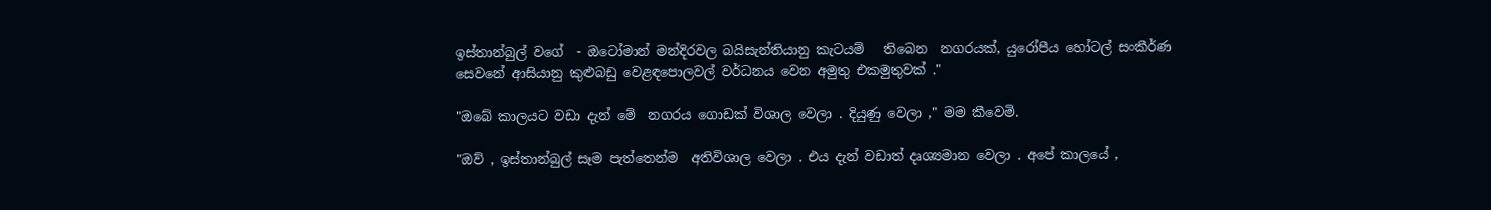ඉස්තාන්බුල් වගේ  - ඔටෝමාන් මන්දිරවල බයිසැන්තියානු කැටයම්   තිබෙන  නගරයක්, යුරෝපීය හෝටල් සංකීර්ණ  සෙවනේ ආසියානු කුළුබඩු වෙළඳපොලවල් වර්ධනය වෙන අමුතු එකමුතුවක් ."

"ඔබේ කාලයට වඩා දැන් මේ  නගරය ගොඩක් විශාල වෙලා . දියුණු වෙලා ," මම කීවෙමි.

"ඔව් , ඉස්තාන්බුල් සෑම පැත්තෙන්ම  අතිවිශාල වෙලා . එය දැන් වඩාත් දෘශ්‍යමාන වෙලා . අපේ කාලයේ ,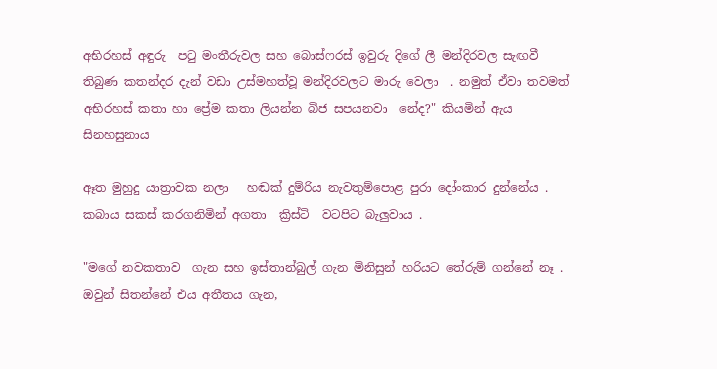අභිරහස් අඳුරු  පටු මංතීරුවල සහ බොස්ෆරස් ඉවුරු දිගේ ලී මන්දිරවල සැඟවී තිබුණ කතන්දර දැන් වඩා උස්මහත්වූ මන්දිරවලට මාරු වෙලා  . නමුත් ඒවා තවමත් අභිරහස් කතා හා ප්‍රේම කතා ලියන්න බිජ සපයනවා  නේද?" කියමින් ඇය සිනහසුනාය

ඈත මුහුදු යාත්‍රාවක නලා   හඬක් දුම්රිය නැවතුම්පොළ පුරා දෝංකාර දුන්නේය . කබාය සකස් කරගනිමින් අගතා  ක්‍රිස්ටි  වටපිට බැලුවාය .

"මගේ නවකතාව  ගැන සහ ඉස්තාන්බුල් ගැන මිනිසුන් හරියට තේරුම් ගන්නේ නෑ . ඔවුන් සිතන්නේ එය අතීතය ගැන,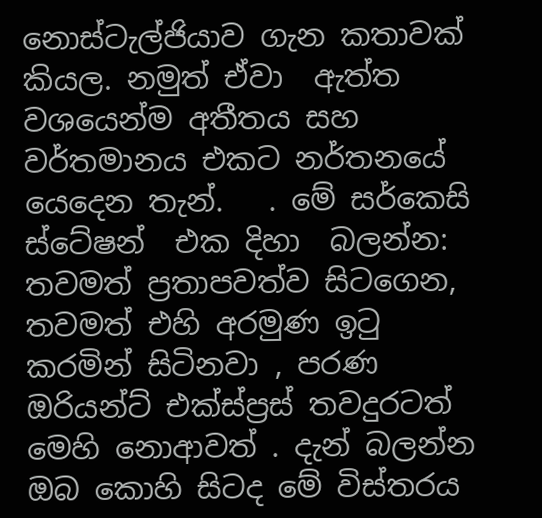නොස්ටැල්ජියාව ගැන කතාවක් කියල. නමුත් ඒවා  ඇත්ත වශයෙන්ම අතීතය සහ වර්තමානය එකට නර්තනයේ යෙදෙන තැන්.   . මේ සර්කෙසි ස්ටේෂන්  එක දිහා  බලන්න: තවමත් ප්‍රතාපවත්ව සිටගෙන, තවමත් එහි අරමුණ ඉටු කරමින් සිටිනවා , පරණ ඔරියන්ට් එක්ස්ප්‍රස් තවදුරටත් මෙහි නොආවත් . දැන් බලන්න ඔබ කොහි සිටද මේ විස්තරය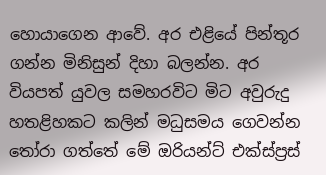හොයාගෙන ආවේ. අර එළියේ පින්තූර ගන්න මිනිසුන් දිහා බලන්න. අර වියපත් යුවල සමහරවිට මිට අවුරුදු හතළිහකට කලින් මධුසමය ගෙවන්න තෝරා ගත්තේ මේ ඔරියන්ට් එක්ස්ප්‍රස්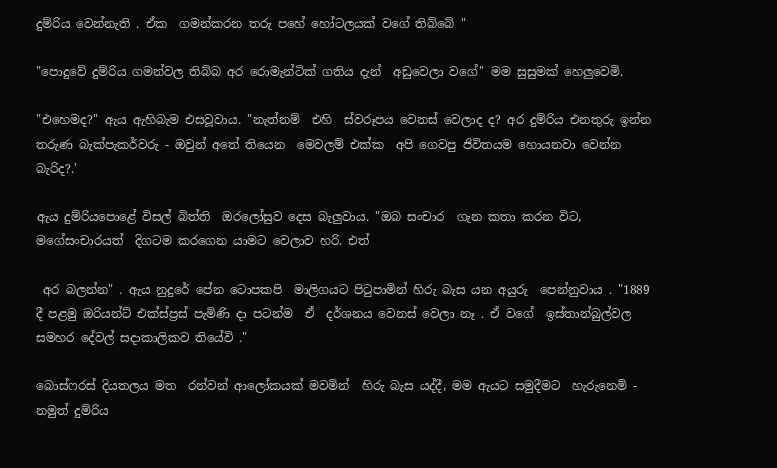දුම්රිය වෙන්නැති . ඒක  ගමන්කරන තරු පහේ හෝටලයක් වගේ තිබ්බේ "

"පොදුවේ දුම්රිය ගමන්වල තිබ්බ අර රොමැන්ටික් ගතිය දැන්  අඩුවෙලා වගේ" මම සුසුමක් හෙලුවෙමි.

"එහෙමද?" ඇය ඇහිබැම එසවූවාය. "නැත්නම්  එහි  ස්වරූපය වෙනස් වෙලාද ද? අර දුම්රිය එනතුරු ඉන්න  තරුණ බැක්පැකර්වරු - ඔවුන් අතේ තියෙන  මෙවලම් එක්ක  අපි ගෙවපු ජිවිතයම හොයනවා වෙන්න බැරිද?.'

ඇය දුම්රියපොළේ විසල් බිත්ති  ඔරලෝසුව දෙස බැලුවාය. "ඔබ සංචාර  ගැන කතා කරන විට, මගේසංචාරයත්  දිගටම කරගෙන යාමට වෙලාව හරි. එත්

 අර බලන්න" . ඇය නුදුරේ පේන ටොපකපි  මාලිගයට පිටුපාමින් හිරු බැස යන අයුරු  පෙන්නුවාය . "1889 දී පළමු ඔරියන්ට් එක්ස්ප්‍රස් පැමිණි දා පටන්ම  ඒ  දර්ශනය වෙනස් වෙලා නෑ . ඒ වගේ  ඉස්තාන්බුල්වල  සමහර දේවල් සදාකාලිකව තියේවි ."

බොස්ෆරස් දියතලය මත  රන්වන් ආලෝකයක් මවමින්  හිරු බැස යද්දී, මම ඇයට සමුදීමට  හැරුනෙමි - නමුත් දුම්රිය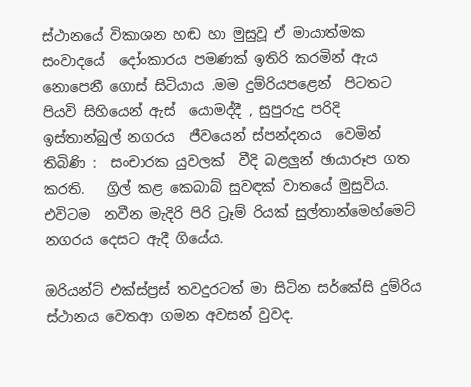ස්ථානයේ විකාශන හඬ හා මුසුවූ ඒ මායාත්මක සංවාදයේ  දෝංකාරය පමණක් ඉතිරි කරමින් ඇය නොපෙනී ගොස් සිටියාය .මම දුම්රියපළෙන්  පිටතට පියවි සිහියෙන් ඇස්  යොමද්දී , සුපුරුදු පරිදි  ඉස්තාන්බුල් නගරය  ජීවයෙන් ස්පන්දනය  වෙමින් තිබිණි :  සංචාරක යුවලක්  වීදි බළලුන් ඡායාරූප ගත කරති.   ග්‍රිල් කළ කෙබාබ් සුවඳක් වාතයේ මුසුවිය. එවිටම  නවීන මැදිරි පිරි ට්‍රෑම් රියක් සුල්තාන්මෙහ්මෙට් නගරය දෙසට ඇදී ගියේය.

ඔරියන්ට් එක්ස්ප්‍රස් තවදුරටත් මා සිටින සර්කේසි දුම්රිය ස්ථානය වෙතආ ගමන අවසන් වුවද.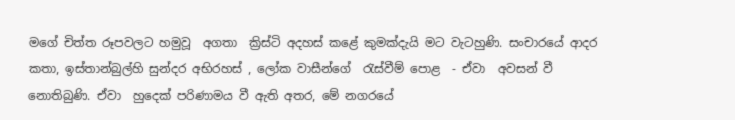මගේ චිත්ත රූපවලට හමුවූ  අගතා  ක්‍රිස්ටි අදහස් කළේ කුමක්දැයි මට වැටහුණි. සංචාරයේ ආදර කතා, ඉස්තාන්බුල්හි සුන්දර අභිරහස් , ලෝක වාසීන්ගේ  රැස්වීම් පොළ  - ඒවා  අවසන් වී නොතිබුණි. ඒවා  හුදෙක් පරිණාමය වී ඇති අතර, මේ නගරයේ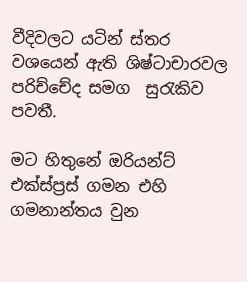වීදිවලට යටින් ස්තර වශයෙන් ඇති ශිෂ්ටාචාරවල පරිච්චේද සමග  සුරැකිව පවතී.

මට හිතුනේ ඔරියන්ට් එක්ස්ප්‍රස් ගමන එහි  ගමනාන්තය වුන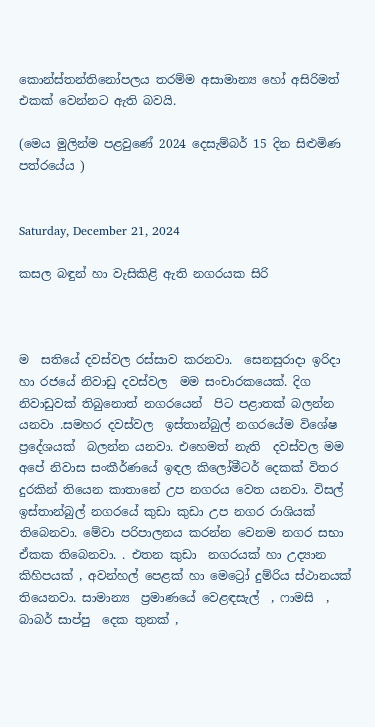කොන්ස්තන්තිනෝපලය තරම්ම අසාමාන්‍ය හෝ අසිරිමත් එකක් වෙන්නට ඇති බවයි.

(මෙය මුලින්ම පළවුණේ 2024 දෙසැම්බර් 15 දින සිළුමිණ පත්රයේය )


Saturday, December 21, 2024

කසල බඳුන් හා වැසිකිළි ඇති නගරයක සිරි



ම  සතියේ දවස්වල රස්සාව කරනවා.  සෙනසුරාදා ඉරිදා  හා රජයේ නිවාඩු දවස්වල  මම සංචාරකයෙක්. දිග නිවාඩුවක් තිබුනොත් නගරයෙන්  පිට පළාතක් බලන්න යනවා .සමහර දවස්වල  ඉස්තාන්බුල් නගරයේම විශේෂ ප්‍රදේශයක්  බලන්න යනවා. එහෙමත් නැති  දවස්වල මම අපේ නිවාස සංකීර්ණයේ ඉඳල කිලෝමීටර් දෙකක් විතර දුරකින් තියෙන කාතානේ උප නගරය වෙත යනවා. විසල් ඉස්තාන්බුල් නගරයේ කුඩා කුඩා උප නගර රාශියක් තිබෙනවා. මේවා පරිපාලනය කරන්න වෙනම නගර සභා ඒකක තිබෙනවා. . එතන කුඩා  නගරයක් හා උද්‍යාන කිහිපයක් , අවන්හල් පෙළක් හා මෙට්‍රෝ දුම්රිය ස්ථානයක්  තියෙනවා. සාමාන්‍ය  ප්‍රමාණයේ වෙළඳසැල්  , ෆාමසි  , බාබර් සාප්පු  දෙක තුනක් ,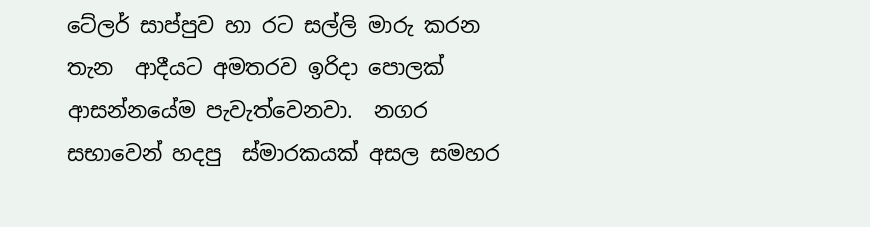ටේලර් සාප්පුව හා රට සල්ලි මාරු කරන තැන  ආදීයට අමතරව ඉරිදා පොලක් ආසන්නයේම පැවැත්වෙනවා.  නගර සභාවෙන් හදපු  ස්මාරකයක් අසල සමහර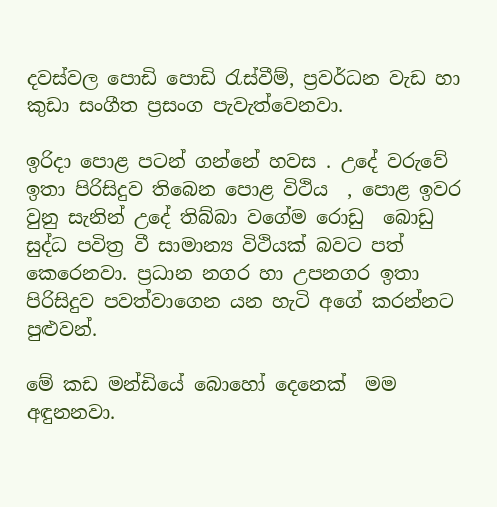දවස්වල පොඩි පොඩි රැස්වීම්, ප්‍රවර්ධන වැඩ හා කුඩා සංගීත ප්‍රසංග පැවැත්වෙනවා.

ඉරිදා පොළ පටන් ගන්නේ හවස . උදේ වරුවේ ඉතා පිරිසිදුව තිබෙන පොළ විථිය  , පොළ ඉවර වුනු සැනින් උදේ තිබ්බා වගේම රොඩු  බොඩු සුද්ධ පවිත්‍ර වී සාමාන්‍ය විථියක් බවට පත් කෙරෙනවා. ප්‍රධාන නගර හා උපනගර ඉතා පිරිසිදුව පවත්වාගෙන යන හැටි අගේ කරන්නට පුළුවන්.

මේ කඩ මන්ඩියේ බොහෝ දෙනෙක්  මම අඳුනනවා.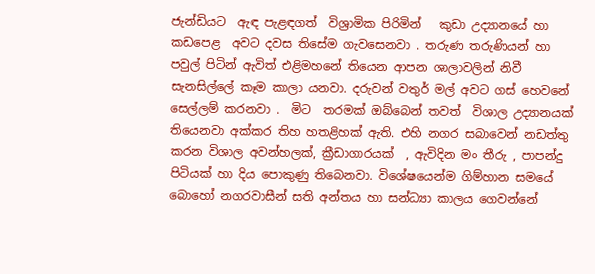ජැන්ඩියට  ඇඳ පැළඳගත්  විශ්‍රාමික පිරිමින්   කුඩා උද්‍යානයේ හා කඩපෙළ  අවට දවස තිසේම ගැවසෙනවා . තරුණ තරුණියන් හා පවුල් පිටින් ඇවිත් එළිමහනේ තියෙන ආපන ශාලාවලින් නිවී සැනසිල්ලේ කෑම කාලා යනවා. දරුවන් වතුර් මල් අවට ගස් හෙවනේ සෙල්ලම් කරනවා .  මිට  තරමක් ඔබ්බෙන් තවත්  විශාල උද්‍යානයක් තියෙනවා අක්කර තිහ හතළිහක් ඇති. එහි නගර සබාවෙන් නඩත්තු කරන විශාල අවන්හලක්, ක්‍රීඩාගාරයක්  , ඇවිදින මං තීරු , පාපන්දු පිටියක් හා දිය පොකුණු තිබෙනවා. විශේෂයෙන්ම ගිම්හාන සමයේ බොහෝ නගරවාසීන් සති අන්තය හා සන්ධ්‍යා කාලය ගෙවන්නේ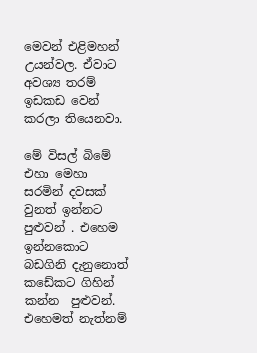මෙවන් එළිමහන් උයන්වල. ඒවාට අවශ්‍ය තරම් ඉඩකඩ වෙන් කරලා තියෙනවා.

මේ විසල් බිමේ  එහා මෙහා සරමින් දවසක් වුනත් ඉන්නට පුළුවන් . එහෙම ඉන්නකොට බඩගිනි දැනුනොත් කඩේකට ගිහින් කන්න  පුළුවන්. එහෙමත් නැත්නම්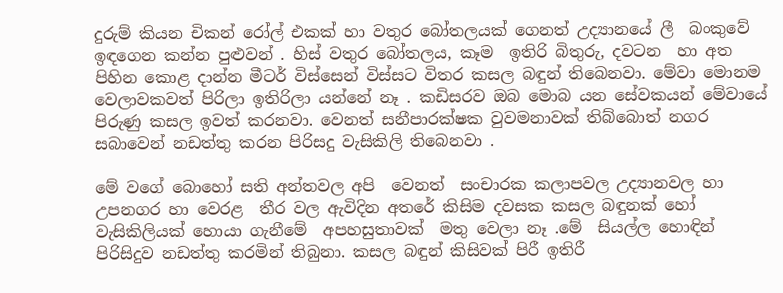දුරුම් කියන චිකන් රෝල් එකක් හා වතුර බෝතලයක් ගෙනත් උද්‍යානයේ ලී  බංකුවේ  ඉඳගෙන කන්න පුළුවන් . හිස් වතුර බෝතලය, කෑම  ඉතිරි බිතුරු, දවටන  හා අත පිහින කොළ දාන්න මීටර් විස්සෙන් විස්සට විතර කසල බඳුන් තිබෙනවා. මේවා මොනම වෙලාවකවත් පිරිලා ඉතිරිලා යන්නේ නෑ . කඩිසරව ඔබ මොබ යන සේවකයන් මේවායේ පිරුණු කසල ඉවත් කරනවා. වෙනත් සනීපාරක්ෂක වුවමනාවක් තිබ්බොත් නගර සබාවෙන් නඩත්තු කරන පිරිසදු වැසිකිලි තිබෙනවා .

මේ වගේ බොහෝ සති අන්තවල අපි  වෙනත්  සංචාරක කලාපවල උද්‍යානවල හා උපනගර හා වෙරළ  තීර වල ඇවිදින අතරේ කිසිම දවසක කසල බඳුනක් හෝ වැසිකිලියක් හොයා ගැනීමේ  අපහසුතාවක්  මතු වෙලා නෑ .මේ  සියල්ල හොඳින් පිරිසිදුව නඩත්තු කරමින් තිබුනා. කසල බඳුන් කිසිවක් පිරී ඉතිරී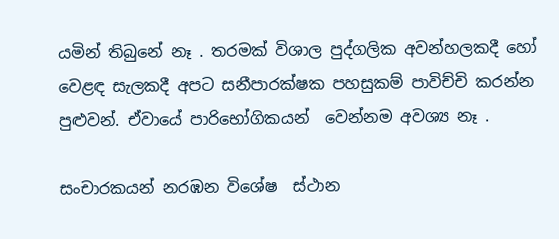යමින් තිබුනේ නෑ . තරමක් විශාල පුද්ගලික අවන්හලකදී හෝ වෙළඳ සැලකදී අපට සනීපාරක්ෂක පහසුකම් පාවිච්චි කරන්න පුළුවන්. ඒවායේ පාරිභෝගිකයන්  වෙන්නම අවශ්‍ය නෑ .

සංචාරකයන් නරඹන විශේෂ  ස්ථාන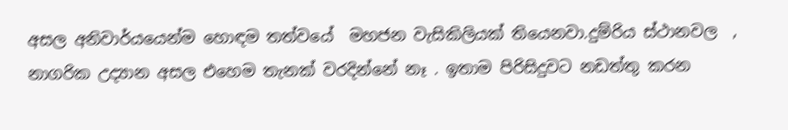අසල අනිවාර්යයෙන්ම හොඳම තත්වයේ  මහජන වැසිකිලියක් තියෙනවා.දුම්රිය ස්ථානවල  , නාගරික උද්‍යාන අසල එහෙම තැනක් වරදින්නේ නෑ . ඉතාම පිරිසිදුවට නඩත්තු කරන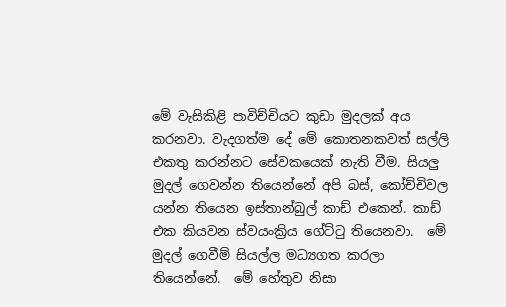මේ වැසිකිළි පාවිච්චියට කුඩා මුදලක් අය කරනවා. වැදගත්ම දේ මේ කොතනකවත් සල්ලි එකතු කරන්නට සේවකයෙක් නැති වීම. සියලු මුදල් ගෙවන්න තියෙන්නේ අපි බස්, කෝච්චිවල යන්න තියෙන ඉස්තාන්බුල් කාඩ් එකෙන්. කාඩ් එක කියවන ස්වයංක්‍රිය ගේට්ටු තියෙනවා.  මේ මුදල් ගෙවීම් සියල්ල මධ්‍යගත කරලා තියෙන්නේ.  මේ හේතුව නිසා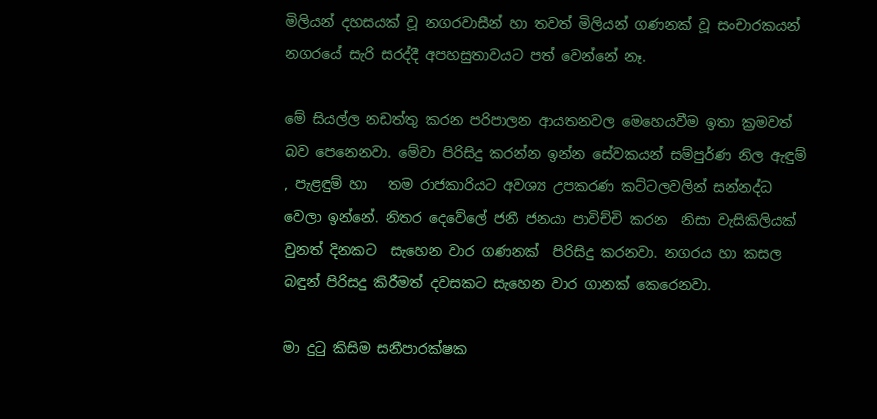මිලියන් දහසයක් වූ නගරවාසීන් හා තවත් මිලියන් ගණනක් වූ සංචාරකයන් නගරයේ සැරි සරද්දී අපහසුතාවයට පත් වෙන්නේ නෑ.

මේ සියල්ල නඩත්තු කරන පරිපාලන ආයතනවල මෙහෙයවීම ඉතා ක්‍රමවත් බව පෙනෙනවා. මේවා පිරිසිදු කරන්න ඉන්න සේවකයන් සම්පුර්ණ නිල ඇඳුම්  , පැළඳුම් හා   තම රාජකාරියට අවශ්‍ය උපකරණ කට්ටලවලින් සන්නද්ධ වෙලා ඉන්නේ. නිතර දෙවේලේ ජනී ජනයා පාවිච්චි කරන  නිසා වැසිකිලියක් වුනත් දිනකට  සැහෙන වාර ගණනක්  පිරිසිදු කරනවා. නගරය හා කසල බඳුන් පිරිසදු කිරීමත් දවසකට සැහෙන වාර ගානක් කෙරෙනවා.

මා දුටු කිසිම සනීපාරක්ෂක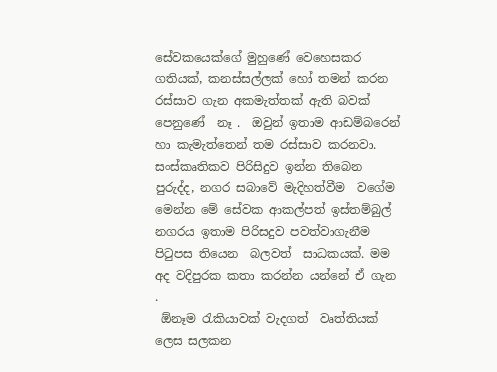සේවකයෙක්ගේ මුහුණේ වෙහෙසකර  ගතියක්, කනස්සල්ලක් හෝ තමන් කරන රස්සාව ගැන අකමැත්තක් ඇති බවක් පෙනුණේ  නෑ .  ඔවුන් ඉතාම ආඩම්බරෙන් හා කැමැත්තෙන් තම රස්සාව කරනවා. සංස්කෘතිකව පිරිසිදුව ඉන්න තිබෙන පුරුද්ද, නගර සබාවේ මැදිහත්වීම  වගේම මෙන්න මේ සේවක ආකල්පත් ඉස්තම්බුල්  නගරය ඉතාම පිරිසදුව පවත්වාගැනීම පිටුපස තියෙන  බලවත්  සාධකයක්. මම අද වදිපුරක කතා කරන්න යන්නේ ඒ ගැන .
 ඕනෑම රැකියාවක් වැදගත්  වෘත්තියක් ලෙස සලකන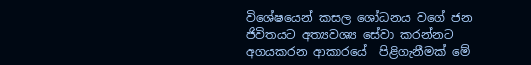විශේෂයෙන් කසල ශෝධනය වගේ ජන ජිවිතයට අත්‍යවශ්‍ය සේවා කරන්නට අගයකරන ආකාරයේ  පිළිගැනීමක් මේ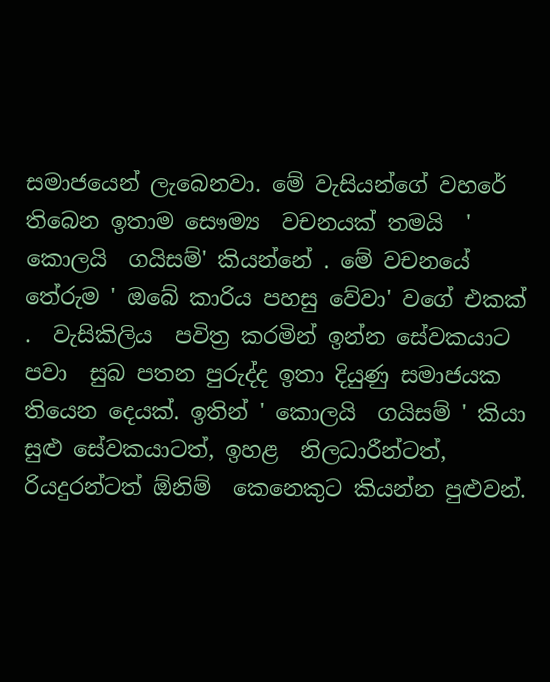සමාජයෙන් ලැබෙනවා. මේ වැසියන්ගේ වහරේ  තිබෙන ඉතාම සෞම්‍ය  වචනයක් තමයි  ' කොලයි  ගයිසම්' කියන්නේ . මේ වචනයේ තේරුම ' ඔබේ කාරිය පහසු වේවා' වගේ එකක් .  වැසිකිලිය  පවිත්‍ර කරමින් ඉන්න සේවකයාට පවා  සුබ පතන පුරුද්ද ඉතා දියුණු සමාජයක තියෙන දෙයක්. ඉතින් ' කොලයි  ගයිසම් ' කියා සුළු සේවකයාටත්, ඉහළ  නිලධාරීන්ටත්, රියදුරන්ටත් ඕනිම්  කෙනෙකුට කියන්න පුළුවන්.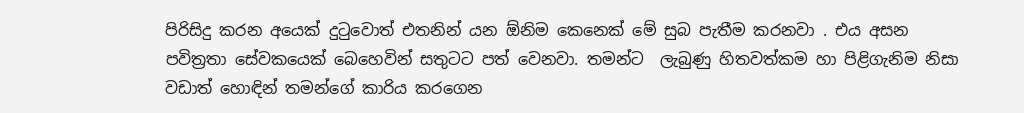පිරිසිදු කරන අයෙක් දුටුවොත් එතනින් යන ඕනිම කෙනෙක් මේ සුබ පැතීම කරනවා . එය අසන  පවිත්‍රතා සේවකයෙක් බෙහෙවින් සතුටට පත් වෙනවා. තමන්ට  ලැබුණු හිතවත්කම හා පිළිගැනිම නිසා වඩාත් හොඳින් තමන්ගේ කාරිය කරගෙන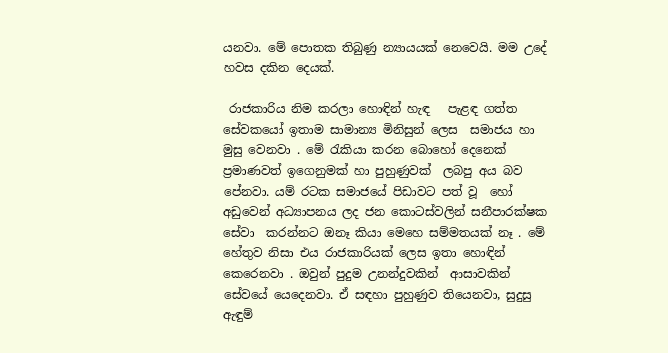යනවා. මේ පොතක තිබුණු න්‍යායයක් නෙවෙයි. මම උදේ හවස දකින දෙයක්.

 රාජකාරිය නිම කරලා හොඳින් හැඳ   පැළඳ ගත්ත සේවකයෝ ඉතාම සාමාන්‍ය මිනිසුන් ලෙස  සමාජය හා මුසු වෙනවා . මේ රැකියා කරන බොහෝ දෙනෙක් ප්‍රමාණවත් ඉගෙනුමක් හා පුහුණුවක්  ලබපු අය බව පේනවා. යම් රටක සමාජයේ පිඩාවට පත් වූ  හෝ අඩුවෙන් අධ්‍යාපනය ලද ජන කොටස්වලින් සනීපාරක්ෂක සේවා  කරන්නට ඔනෑ කියා මෙහෙ සම්මතයක් නෑ . මේ හේතුව නිසා එය රාජකාරියක් ලෙස ඉතා හොඳින් කෙරෙනවා . ඔවුන් පුදුම උනන්දුවකින්  ආසාවකින් සේවයේ යෙදෙනවා. ඒ සඳහා පුහුණුව තියෙනවා, සුදුසු ඇඳුම්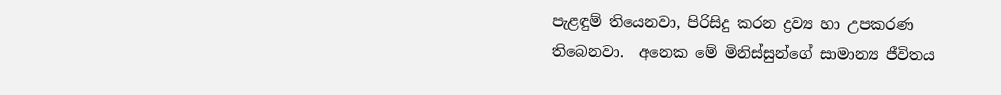පැළඳුම් තියෙනවා, පිරිසිදු කරන ද්‍රව්‍ය හා උපකරණ තිබෙනවා.  අනෙක මේ මිනිස්සුන්ගේ සාමාන්‍ය ජීවිතය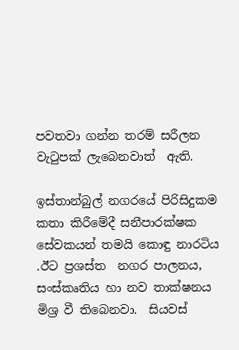පවතවා ගන්න තරම් සරීලන වැටුපක් ලැබෙනවාත්  ඇති.

ඉස්තාන්බුල් නගරයේ පිරිසිදුකම කතා කිරීමේදී සනීපාරක්ෂක සේවකයන් තමයි කොඳු නාරටිය .ඊට ප්‍රශස්ත  නගර පාලනය, සංස්කෘතිය හා නව තාක්ෂනය මිශ්‍ර වී තිබෙනවා.  සියවස්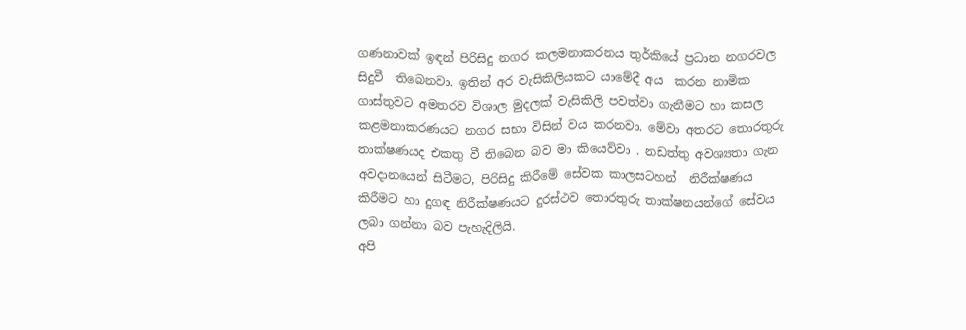ගණනාවක් ඉඳන් පිරිසිදු නගර කලමනාකරනය තුර්කියේ ප්‍රධාන නගරවල සිදුවී  තිබෙනවා. ඉතින් අර වැසිකිලියකට යාමේදී අය  කරන නාමික ගාස්තුවට අමතරව විශාල මුදලක් වැසිකිලි පවත්වා ගැනීමට හා කසල කළමනාකරණයට නගර සභා විසින් වය කරනවා. මේවා අතරට තොරතුරු තාක්ෂණයද එකතු වී තිබෙන බව මා කියෙව්වා . නඩත්තු අවශ්‍යතා ගැන අවදානයෙන් සිටීමට, පිරිසිදු කිරීමේ සේවක කාලසටහන්  නිරීක්ෂණය කිරීමට හා දුගඳ නිරීක්ෂණයට දුරස්ථව තොරතුරු තාක්ෂනයන්ගේ සේවය ලබා ගන්නා බව පැහැදිලියි.
අපි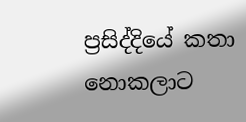ප්‍රසිද්දියේ කතා නොකලාට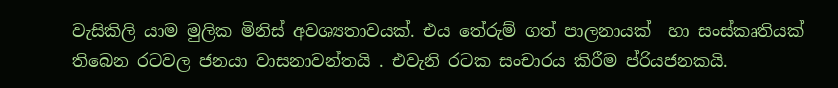වැසිකිලි යාම මුලික මිනිස් අවශ්‍යතාවයක්. එය තේරුම් ගත් පාලනායක්  හා සංස්කෘතියක් තිබෙන රටවල ජනයා වාසනාවන්තයි . එවැනි රටක සංචාරය කිරීම ප්රියජනකයි.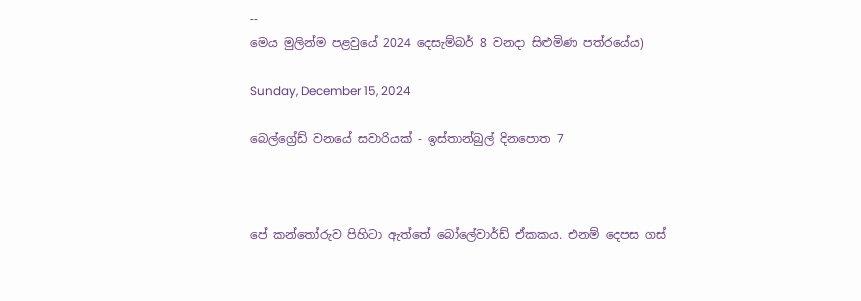--
මෙය මුලින්ම පළවුයේ 2024 දෙසැම්බර් 8 වනදා සිළුමිණ පත්රයේය)

Sunday, December 15, 2024

බෙල්ග්‍රේඩ් වනයේ සවාරියක් - ඉස්තාන්බුල් දිනපොත 7



පේ කන්තෝරුව පිහිටා ඇත්තේ බෝලේවාර්ඩ් ඒකකය. එනම් දෙපස ගස්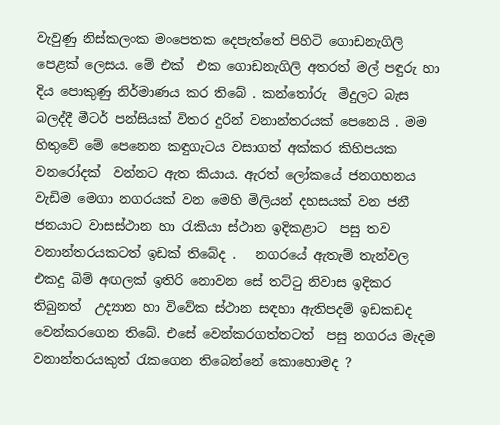වැවුණු නිස්කලංක මංපෙතක දෙපැත්තේ පිහිටි ගොඩනැගිලි පෙළක් ලෙසය. මේ එක්  එක ගොඩනැගිලි අතරත් මල් පඳුරු හා දිය පොකුණු නිර්මාණය කර තිබේ . කන්තෝරු  මිදුලට බැස බලද්දී මීටර් පන්සියක් විතර දුරින් වනාන්තරයක් පෙනෙයි . මම හිතුවේ මේ පෙනෙන කඳුගැටය වසාගත් අක්කර කිහිපයක වනරෝදක්  වන්නට ඇත කියාය. ඇරත් ලෝකයේ ජනගහනය වැඩිම මෙගා නගරයක් වන මෙහි මිලියන් දහසයක් වන ජනී ජනයාට වාසස්ථාන හා රැකියා ස්ථාන ඉදිකළාට  පසු තව වනාන්තරයකටත් ඉඩක් තිබේද .   නගරයේ ඇතැම් තැන්වල එකදු බිම් අඟලක් ඉතිරි නොවන සේ තට්ටු නිවාස ඉදිකර තිබුනත්  උද්‍යාන හා විවේක ස්ථාන සඳහා ඇතිපදම් ඉඩකඩද වෙන්කරගෙන තිබේ. එසේ වෙන්කරගත්තටත්  පසු නගරය මැදම  වනාන්තරයකුත් රැකගෙන තිබෙන්නේ කොහොමද ?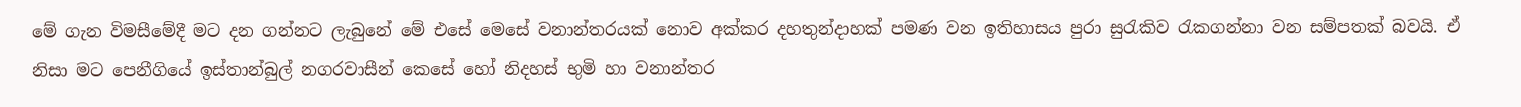මේ ගැන විමසීමේදී මට දන ගන්නට ලැබුනේ මේ එසේ මෙසේ වනාන්තරයක් නොව අක්කර දහතුන්දාහක් පමණ වන ඉතිහාසය පුරා සුරැකිව රැකගන්නා වන සම්පතක් බවයි. ඒ නිසා මට පෙනීගියේ ඉස්තාන්බුල් නගරවාසීන් කෙසේ හෝ නිදහස් භුමි හා වනාන්තර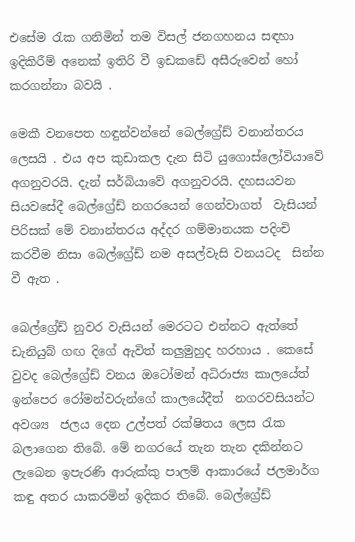එසේම රැක ගනිමින් තම විසල් ජනගහනය සඳහා ඉදිකිරීම් අනෙක් ඉතිරි වී ඉඩකඩේ අසීරුවෙන් හෝ කරගන්නා බවයි .

මෙකී වනපෙත හඳුන්වන්නේ බෙල්ග්‍රේඩ් වනාන්තරය ලෙසයි . එය අප කුඩාකල දැන සිටි යුගොස්ලෝවියාවේ අගනුවරයි. දැන් සර්බියාවේ අගනුවරයි. දහසයවන සියවසේදී බෙල්ග්‍රේඩ් නගරයෙන් ගෙන්වාගත්  වැසියන් පිරිසක් මේ වනාන්තරය අද්දර ගම්මානයක පදිංචි කරවීම නිසා බෙල්ග්‍රේඩ් නම අසල්වැසි වනයටද  සින්න වී ඇත .

බෙල්ග්‍රේඩ් නුවර වැසියන් මෙරටට එන්නට ඇත්තේ ඩැනියුබ් ගඟ දිගේ ඇවිත් කලුමුහුද හරහාය . කෙසේ වුවද බෙල්ග්‍රේඩ් වනය ඔටෝමන් අධිරාජ්‍ය කාලයේත් ඉන්පෙර රෝමන්වරුන්ගේ කාලයේදීත්  නගරවසියන්ට අවශ්‍ය  ජලය දෙන උල්පත් රක්ෂිතය ලෙස රැක බලාගෙන තිබේ. මේ නගරයේ තැන තැන දකින්නට ලැබෙන ඉපැරණි ආරුක්කු පාලම් ආකාරයේ ජලමාර්ග කඳු අතර යාකරමින් ඉදිකර තිබේ. බෙල්ග්‍රේඩ්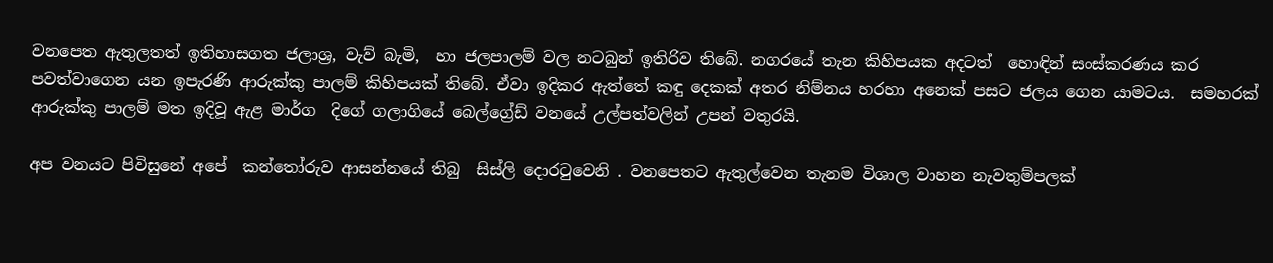වනපෙත ඇතුලතත් ඉතිහාසගත ජලාශ්‍ර, වැව් බැමි,  හා ජලපාලම් වල නටබුන් ඉතිරිව තිබේ. නගරයේ තැන කිහිපයක අදටත්  හොඳින් සංස්කරණය කර පවත්වාගෙන යන ඉපැරණි ආරුක්කු පාලම් කිහිපයක් තිබේ. ඒවා ඉදිකර ඇත්තේ කඳු දෙකක් අතර නිම්නය හරහා අනෙක් පසට ජලය ගෙන යාමටය.  සමහරක් ආරුක්කු පාලම් මත ඉදිවූ ඇළ මාර්ග  දිගේ ගලාගියේ බෙල්ග්‍රේඩ් වනයේ උල්පත්වලින් උපන් වතුරයි.

අප වනයට පිවිසුනේ අපේ  කන්තෝරුව ආසන්නයේ තිබු  සිස්ලි දොරටුවෙනි . වනපෙතට ඇතුල්වෙන තැනම විශාල වාහන නැවතුම්පලක්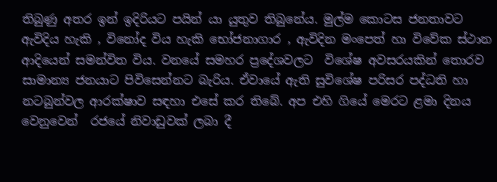තිබුණු අතර ඉන් ඉදිරියට පයින් යා යුතුව තිබුනේය. මුල්ම කොටස ජනතාවට ඇවිදිය හැකි , විනෝද විය හැකි භෝජනාගාර , ඇවිදින මංපෙත් හා විවේක ස්ථාන ආදියෙන් සමන්විත විය. වනයේ සමහර ප්‍රදේශවලට  විශේෂ අවසරයකින් තොරව සාමාන්‍ය ජනයාට පිවිසෙන්නට බැරිය. ඒවායේ ඇති සුවිශේෂ පරිසර පද්ධති හා නටබුන්වල ආරක්ෂාව සඳහා එසේ කර තිබේ. අප එහි ගියේ මෙරට ළමා දිනය වෙනුවෙන්  රජයේ නිවාඩුවක් ලබා දී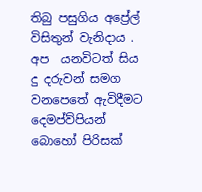තිබු පසුගිය අප්‍රේල්  විසිතුන් වැනිදාය .
අප  යනවිටත් සිය දු දරුවන් සමග වනපෙතේ ඇවිදීමට දෙමප්ව්පියන්  බොහෝ පිරිසක්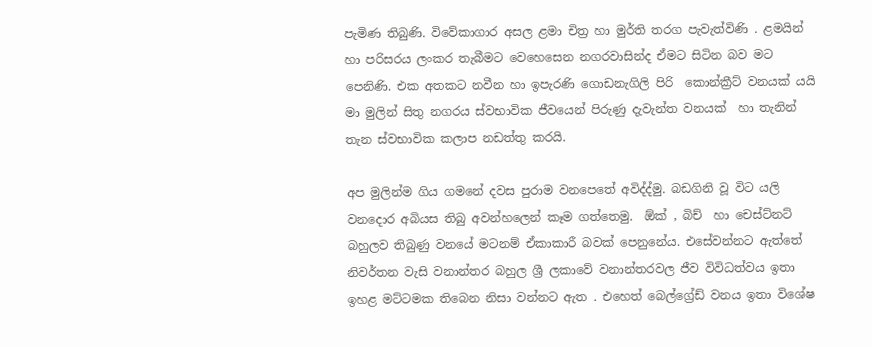පැමිණ තිබුණි. විවේකාගාර අසල ළමා චිත්‍ර හා මුර්ති තරග පැවැත්විණි . ළමයින් හා පරිසරය ලංකර තැබීමට වෙහෙසෙන නගරවාසින්ද ඒමට සිටින බව මට පෙනිණි. එක අතකට නවීන හා ඉපැරණි ගොඩනැගිලි පිරි  කොන්ක්‍රීට් වනයක් යයි මා මුලින් සිතු නගරය ස්වභාවික ජීවයෙන් පිරුණු දැවැන්ත වනයක්  හා තැනින් තැන ස්වභාවික කලාප නඩත්තු කරයි.

අප මුලින්ම ගිය ගමනේ දවස පුරාම වනපෙතේ අවිද්ද්මු. බඩගිනි වූ විට යලි වනදොර අබියස තිබු අවන්හලෙන් කෑම ගත්තෙමු.  ඕක් , බිච්  හා චෙස්ට්නට් බහුලව තිබුණු වනයේ මටනම් ඒකාකාරී බවක් පෙනුනේය. එසේවන්නට ඇත්තේ නිවර්තන වැසි වනාන්තර බහුල ශ්‍රී ලකාවේ වනාන්තරවල ජීව විවිධත්වය ඉතා ඉහළ මට්ටමක තිබෙන නිසා වන්නට ඇත . එහෙත් බෙල්ග්‍රේඩ් වනය ඉතා විශේෂ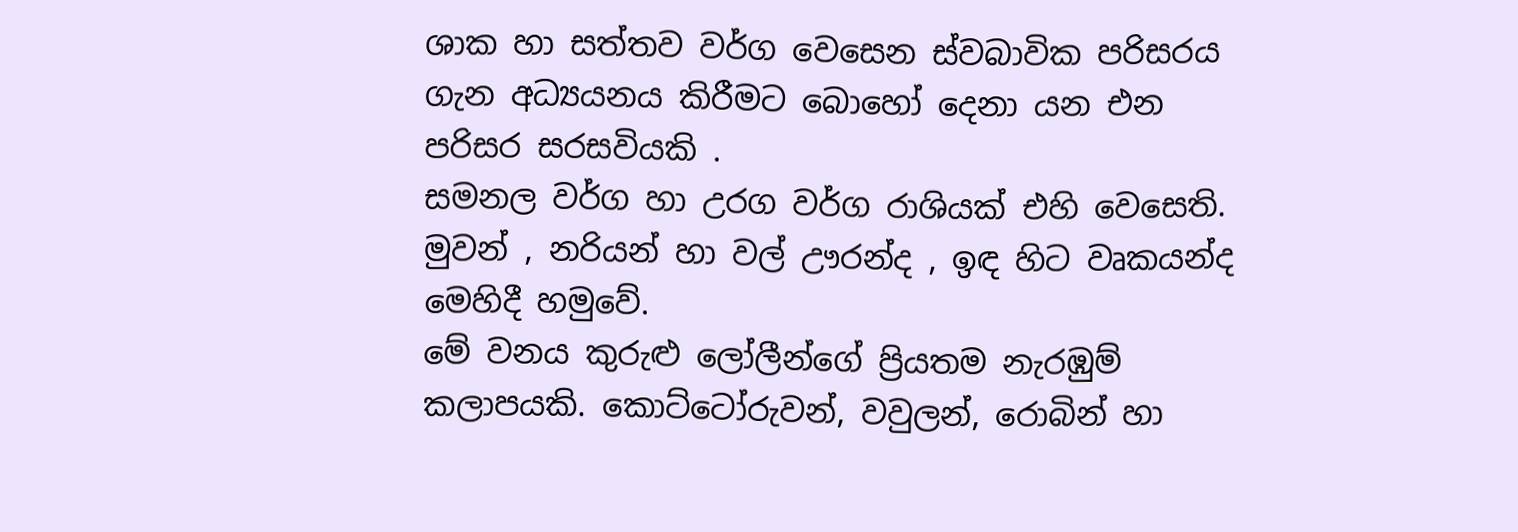ශාක හා සත්තව වර්ග වෙසෙන ස්වබාවික පරිසරය ගැන අධ්‍යයනය කිරීමට බොහෝ දෙනා යන එන පරිසර සරසවියකි .
සමනල වර්ග හා උරග වර්ග රාශියක් එහි වෙසෙති. මුවන් , නරියන් හා වල් ඌරන්ද , ඉඳ හිට වෘකයන්ද මෙහිදී හමුවේ.
මේ වනය කුරුළු ලෝලීන්ගේ ප්‍රියතම නැරඹුම් කලාපයකි. කොට්ටෝරුවන්, වවුලන්, රොබින් හා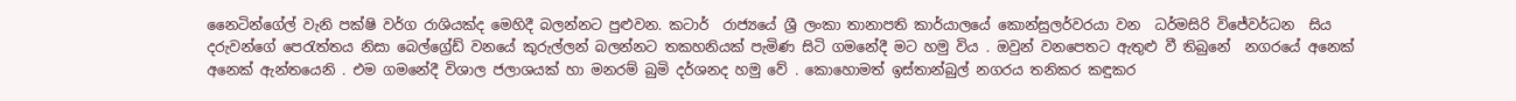නෛටින්ගේල් වැනි පක්ෂි වර්ග රාශියක්ද මෙහිදී බලන්නට පුළුවන. කටාර්  රාජ්‍යයේ ශ්‍රී ලංකා තානාපති කාර්යාලයේ කොන්සුලර්වරයා වන  ධර්මසිරි විජේවර්ධන  සිය දරුවන්ගේ පෙරැත්තය නිසා බෙල්ග්‍රේඩ් වනයේ කුරුල්ලන් බලන්නට තකහනියක් පැමිණ සිටි ගමනේදී මට හමු විය . ඔවුන් වනපෙතට ඇතුළු වී තිබුනේ  නගරයේ අනෙක් අනෙක් ඇන්තයෙනි . එම ගමනේදී විශාල ජලාශයක් හා මනරම් බුමි දර්ශනද හමු වේ . කොහොමත් ඉස්තාන්බුල් නගරය තනිකර කඳුකර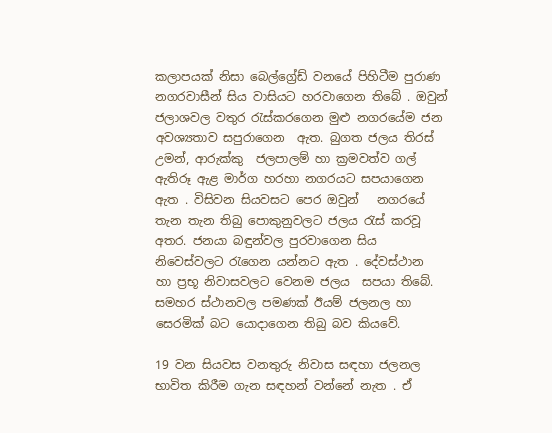කලාපයක් නිසා බෙල්ග්‍රේඩ් වනයේ පිහිටීම පුරාණ නගරවාසීන් සිය වාසියට හරවාගෙන තිබේ . ඔවුන් ජලාශවල වතුර රැස්කරගෙන මුළු නගරයේම ජන අවශ්‍යතාව සපුරාගෙන  ඇත. බුගත ජලය තිරස් උමන්, ආරුක්කු  ජලපාලම් හා ක්‍රමවත්ව ගල් ඇතිරූ ඇළ මාර්ග හරහා නගරයට සපයාගෙන ඇත . විසිවන සියවසට පෙර ඔවුන්   නගරයේ තැන තැන තිබු පොකුනුවලට ජලය රැස් කරවූ  අතර. ජනයා බඳුන්වල පුරවාගෙන සිය නිවෙස්වලට රැගෙන යන්නට ඇත . දේවස්ථාන  හා ප්‍රභූ නිවාසවලට වෙනම ජලය  සපයා තිබේ.  සමහර ස්ථානවල පමණක් ඊයම් ජලනල හා සෙරමික් බට යොදාගෙන තිබු බව කියවේ.

19 වන සියවස වනතුරු නිවාස සඳහා ජලනල භාවිත කිරීම ගැන සඳහන් වන්නේ නැත . ඒ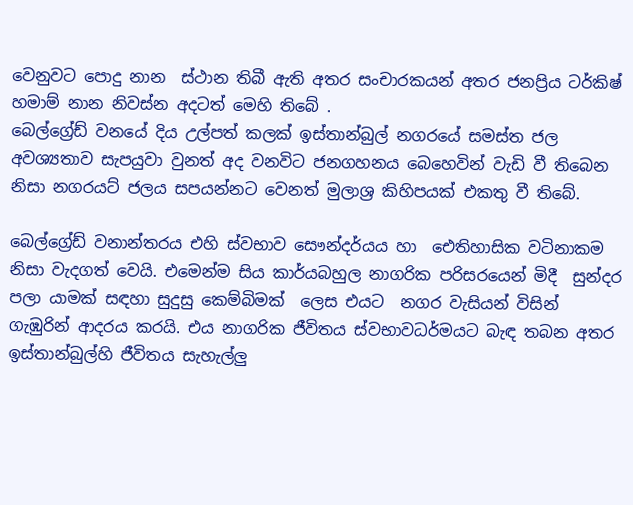වෙනුවට පොදු නාන  ස්ථාන තිබී ඇති අතර සංචාරකයන් අතර ජනප්‍රිය ටර්කිෂ්  හමාම් නාන නිවස්න අදටත් මෙහි තිබේ .
බෙල්ග්‍රේඩ් වනයේ දිය උල්පත් කලක් ඉස්තාන්බුල් නගරයේ සමස්ත ජල අවශ්‍යතාව සැපයුවා වුනත් අද වනවිට ජනගහනය බෙහෙවින් වැඩි වී තිබෙන නිසා නගරයට් ජලය සපයන්නට වෙනත් මුලාශ්‍ර කිහිපයක් එකතු වී තිබේ.

බෙල්ග්‍රේඩ් වනාන්තරය එහි ස්වභාව සෞන්දර්යය හා  ඓතිහාසික වටිනාකම  නිසා වැදගත් වෙයි. එමෙන්ම සිය කාර්යබහුල නාගරික පරිසරයෙන් මිදී  සුන්දර  පලා යාමක් සඳහා සුදුසු කෙම්බිමක්  ලෙස එයට  නගර වැසියන් විසින් ගැඹුරින් ආදරය කරයි. එය නාගරික ජීවිතය ස්වභාවධර්මයට බැඳ තබන අතර ඉස්තාන්බුල්හි ජීවිතය සැහැල්ලු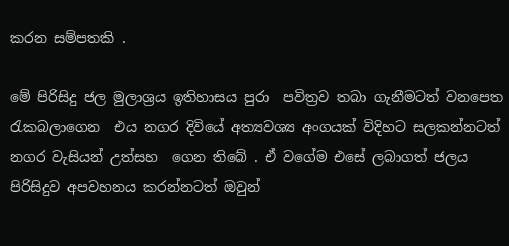කරන සම්පතකි .

මේ පිරිසිදු ජල මුලාශ්‍රය ඉතිහාසය පුරා  පවිත්‍රව තබා ගැනීමටත් වනපෙත රැකබලාගෙන  එය නගර දිවියේ අත්‍යවශ්‍ය අංගයක් විදිහට සලකන්නටත් නගර වැසියන් උත්සහ  ගෙන තිබේ . ඒ වගේම එසේ ලබාගත් ජලය පිරිසිදුව අපවහනය කරන්නටත් ඔවුන්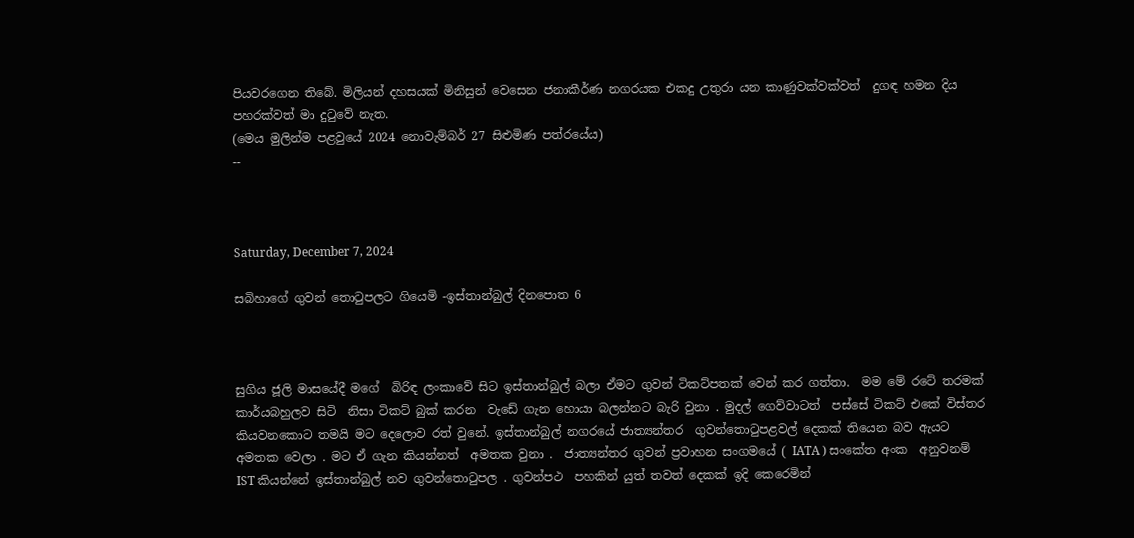පියවරගෙන තිබේ. මිලියන් දහසයක් මිනිසුන් වෙසෙන ජනාකීර්ණ නගරයක එකදු උතුරා යන කාණුවක්වක්වත්  දුගඳ හමන දිය පහරක්වත් මා දුටුවේ නැත.
(මෙය මුලින්ම පළවුයේ 2024 නොවැම්බර් 27 සිළුමිණ පත්රයේය)
--



Saturday, December 7, 2024

සබිහාගේ ගුවන් තොටුපලට ගියෙමි -ඉස්තාන්බුල් දිනපොත 6



සුගිය ජූලි මාසයේදී මගේ  බිරිඳ ලංකාවේ සිට ඉස්තාන්බුල් බලා ඒමට ගුවන් ටිකට්පතක් වෙන් කර ගත්තා.  මම මේ රටේ තරමක් කාර්යබහුලව සිටි  නිසා ටිකට් බුක් කරන  වැඩේ ගැන හොයා බලන්නට බැරි වුනා . මුදල් ගෙව්වාටත්  පස්සේ ටිකට් එකේ විස්තර කියවනකොට තමයි මට දෙලොව රත් වුනේ. ඉස්තාන්බුල් නගරයේ ජාත්‍යන්තර  ගුවන්තොටුපළවල් දෙකක් තියෙන බව ඇයට අමතක වෙලා . මට ඒ ගැන කියන්නත්  අමතක වුනා .  ජාත්‍යන්තර ගුවන් ප්‍රවාහන සංගමයේ ( IATA ) සංකේත අංක  අනුවනම් IST කියන්නේ ඉස්තාන්බුල් නව ගුවන්තොටුපල . ගුවන්පථ  පහකින් යුත් තවත් දෙකක් ඉදි කෙරෙමින්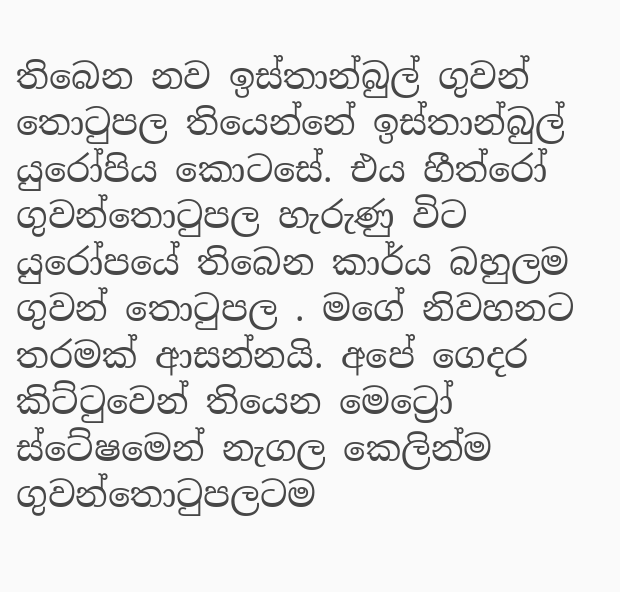තිබෙන නව ඉස්තාන්බුල් ගුවන් තොටුපල තියෙන්නේ ඉස්තාන්බුල් යුරෝපිය කොටසේ. එය හීත්රෝ ගුවන්තොටුපල හැරුණු විට යුරෝපයේ තිබෙන කාර්ය බහුලම ගුවන් තොටුපල . මගේ නිවහනට  තරමක් ආසන්නයි. අපේ ගෙදර කිට්ටුවෙන් තියෙන මෙට්‍රෝ ස්ටේෂමෙන් නැගල කෙලින්ම ගුවන්තොටුපලටම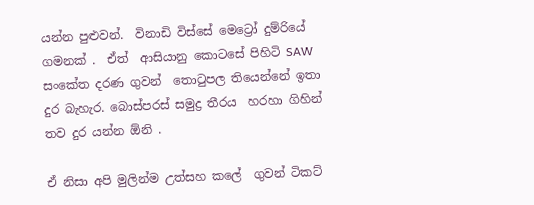යන්න පුළුවන්.  විනාඩි විස්සේ මෙට්‍රෝ දුම්රියේ ගමනක් .  ඒත්  ආසියානු කොටසේ පිහිටි SAW සංකේත දරණ ගුවන්  තොටුපල තියෙන්නේ ඉතා දුර බැහැර. බොස්පරස් සමුද්‍ර තීරය  හරහා ගිහින් තව දුර යන්න ඕනි .

ඒ නිසා අපි මුලින්ම උත්සහ කලේ  ගුවන් ටිකට්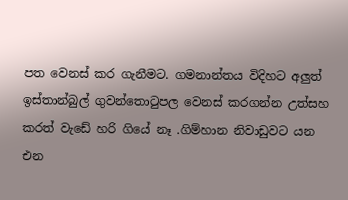පත වෙනස් කර ගැනීමට. ගමනාන්තය විදිහට අලුත් ඉස්තාන්බුල් ගුවන්තොටුපල වෙනස් කරගන්න උත්සහ කරත් වැඩේ හරි ගියේ නෑ .ගිම්හාන නිවාඩුවට යන එන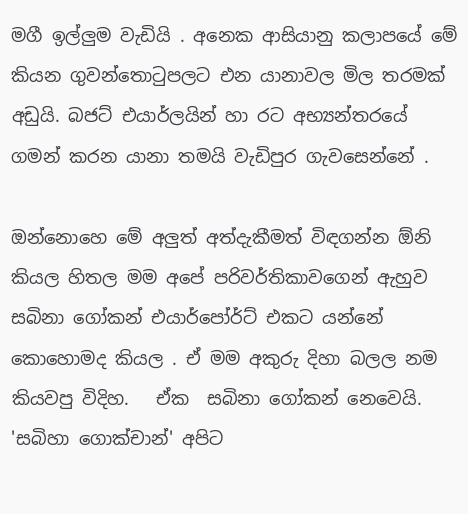මගී ඉල්ලුම වැඩියි . අනෙක ආසියානු කලාපයේ මේ කියන ගුවන්තොටුපලට එන යානාවල මිල තරමක් අඩුයි. බජට් එයාර්ලයින් හා රට අභ්‍යන්තරයේ ගමන් කරන යානා තමයි වැඩිපුර ගැවසෙන්නේ .

ඔන්නොහෙ මේ අලුත් අත්දැකීමත් විඳගන්න ඕනි කියල හිතල මම අපේ පරිවර්තිකාවගෙන් ඇහුව සබිනා ගෝකන් එයාර්පෝර්ට් එකට යන්නේ කොහොමද කියල . ඒ මම අකුරු දිහා බලල නම කියවපු විදිහ.   ඒක  සබිනා ගෝකන් නෙවෙයි. 'සබිහා ගොක්චාන්' අපිට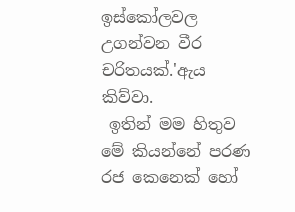ඉස්කෝලවල උගන්වන වීර චරිතයක්.'ඇය  කිව්වා.
 ඉතින් මම හිතුව  මේ කියන්නේ පරණ රජ කෙනෙක් හෝ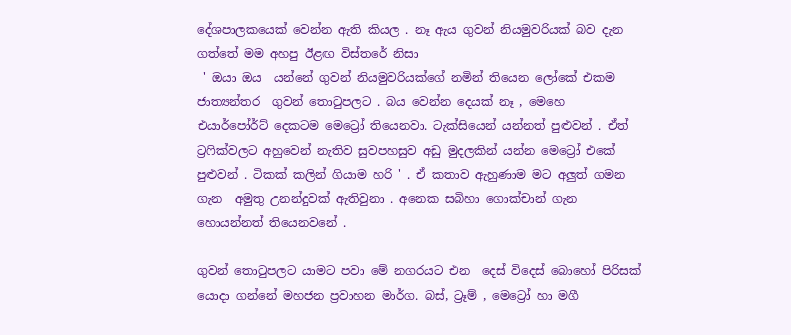දේශපාලකයෙක් වෙන්න ඇති කියල . නෑ ඇය ගුවන් නියමුවරියක් බව දැන ගත්තේ මම අහපු ඊළඟ විස්තරේ නිසා
 ' ඔයා ඔය  යන්නේ ගුවන් නියමුවරියක්ගේ නමින් තියෙන ලෝකේ එකම ජාත්‍යන්තර  ගුවන් තොටුපලට . බය වෙන්න දෙයක් නෑ , මෙහෙ  එයාර්පෝර්ට් දෙකටම මෙට්‍රෝ තියෙනවා. ටැක්සියෙන් යන්නත් පුළුවන් . ඒත් ට්‍රෆික්වලට අහුවෙන් නැතිව සුවපහසුව අඩු මුදලකින් යන්න මෙට්‍රෝ එකේ පුළුවන් . ටිකක් කලින් ගියාම හරි ' . ඒ කතාව ඇහුණාම මට අලුත් ගමන ගැන  අමුතු උනන්දුවක් ඇතිවුනා . අනෙක සබිහා ගොක්චාන් ගැන හොයන්නත් තියෙනවනේ .

ගුවන් තොටුපලට යාමට පවා මේ නගරයට එන  දෙස් විදෙස් බොහෝ පිරිසක් යොදා ගන්නේ මහජන ප්‍රවාහන මාර්ග. බස්, ට්‍රෑම් , මෙට්‍රෝ හා මගී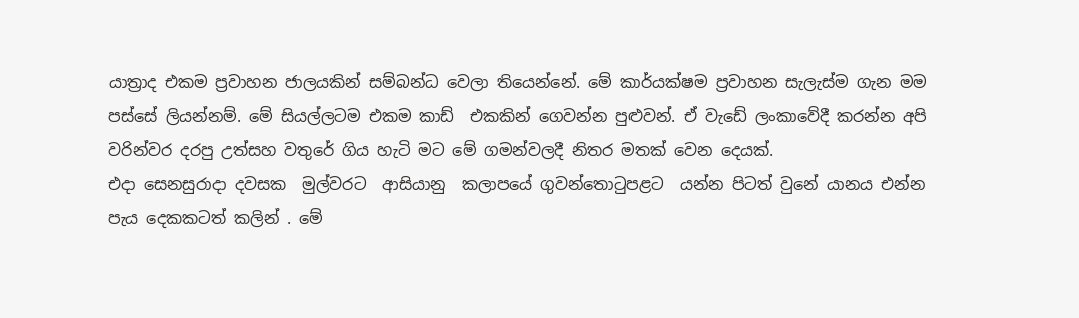යාත්‍රාද එකම ප්‍රවාහන ජාලයකින් සම්බන්ධ වෙලා තියෙන්නේ. මේ කාර්යක්ෂම ප්‍රවාහන සැලැස්ම ගැන මම පස්සේ ලියන්නම්. මේ සියල්ලටම එකම කාඩ්  එකකින් ගෙවන්න පුළුවන්. ඒ වැඩේ ලංකාවේදී කරන්න අපි වරින්වර දරපු උත්සහ වතුරේ ගිය හැටි මට මේ ගමන්වලදී නිතර මතක් වෙන දෙයක්.
එදා සෙනසුරාදා දවසක  මුල්වරට  ආසියානු  කලාපයේ ගුවන්තොටුපළට  යන්න පිටත් වුනේ යානය එන්න පැය දෙකකටත් කලින් . මේ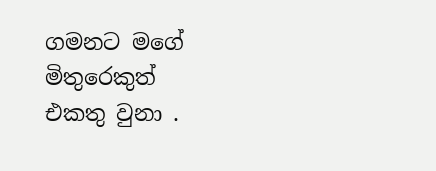ගමනට මගේ මිතුරෙකුත් එකතු වුනා .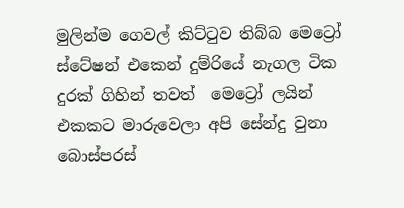මුලින්ම ගෙවල් කිට්ටුව තිබ්බ මෙට්‍රෝ  ස්ටේෂන් එකෙන් දුම්රියේ නැගල ටික දුරක් ගිහින් තවත්  මෙට්‍රෝ ලයින් එකකට මාරුවෙලා අපි සේන්දු වුනා බොස්පරස්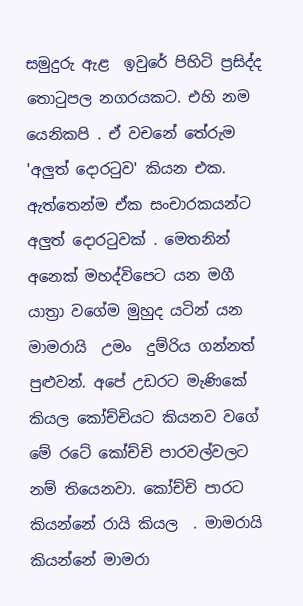සමුදුරු ඇළ  ඉවුරේ පිහිටි ප්‍රසිද්ද තොටුපල නගරයකට. එහි නම යෙනිකපි . ඒ වචනේ තේරුම  'අලුත් දොරටුව' කියන එක. ඇත්තෙන්ම ඒක සංචාරකයන්ට අලුත් දොරටුවක් . මෙතනින් අනෙක් මහද්විපෙට යන මගී යාත්‍රා වගේම මුහුද යටින් යන මාමරායි  උමං  දුම්රිය ගන්නත් පුළුවන්. අපේ උඩරට මැණිකේ කියල කෝච්චියට කියනව වගේ මේ රටේ කෝච්චි පාරවල්වලට  නම් තියෙනවා. කෝච්චි පාරට කියන්නේ රායි කියල  . මාමරායි  කියන්නේ මාමරා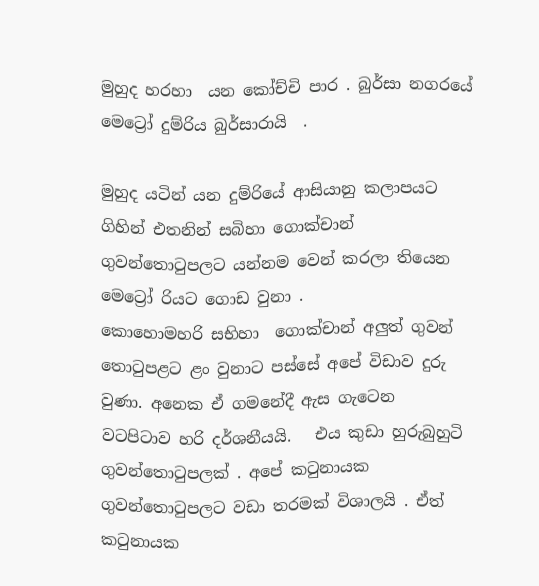මුහුද හරහා  යන කෝච්චි පාර . බුර්සා නගරයේ මෙට්‍රෝ දුම්රිය බුර්සාරායි  .

මුහුද යටින් යන දුම්රියේ ආසියානු කලාපයට ගිහින් එතනින් සබිහා ගොක්චාන් ගුවන්තොටුපලට යන්නම වෙන් කරලා තියෙන
මෙට්‍රෝ රියට ගොඩ වුනා .
කොහොමහරි සභිහා  ගොක්චාන් අලුත් ගුවන් තොටුපළට ළං වුනාට පස්සේ අපේ විඩාව දුරු වුණා. අනෙක ඒ ගමනේදී ඇස ගැටෙන  වටපිටාව හරි දර්ශනීයයි.   එය කුඩා හුරුබුහුටි  ගුවන්තොටුපලක් . අපේ කටුනායක ගුවන්තොටුපලට වඩා තරමක් විශාලයි . ඒත්  කටුනායක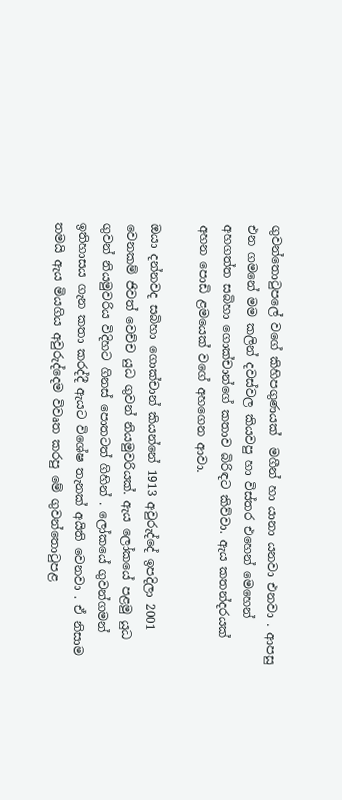ගුවන්තොටුපලේ වගේ කිහිපගුණයක්  මගීන් හා යානා යනවා එනවා . ආපසු එන ගමනේ මම කලින් දවස්වල කියවපු හා විස්තර එහෙන් මෙහෙන් අහගත්ත සබිහා ගොක්චාන්ගේ කතාව බිරිඳට කිව්වා. ඇය කතන්දරයක් අහන පොඩි ළමයෙක් වගේ අහගෙන ආවා.

ඔයා දන්නවද සබිහා ගොක්චාන් කියන්නේ 1913 අවුරුද්දේ ඉපදිලා 2001 වෙනකම් ජිවත් වෙච්ච යුධ ගුවන් නියමුවරියක්. ඇය ලෝකයේ පළමු යුධ ගුවන් නියමුවරිය විදිහට ගිනස් පොතටත් ගිහින් . ලෝකයේ ගුවන්ගමන් ඉතිහාසය ගැන කතා කරද්දී ඇයට විශේෂ තැනක් අයිති වෙනවා . ඒ නිසාම තමයි ඇය මියගිය අවුරුද්දෙම විවෘත කරපු මේ ගුවන්තොටුපළ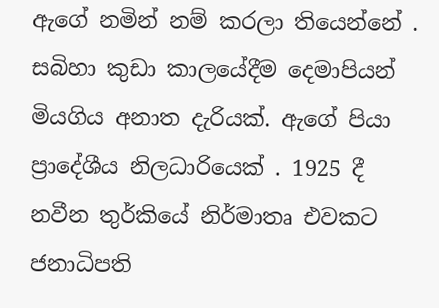ඇගේ නමින් නම් කරලා තියෙන්නේ .
සබිහා කුඩා කාලයේදීම දෙමාපියන් මියගිය අනාත දැරියක්. ඇගේ පියා ප්‍රාදේශීය නිලධාරියෙක් . 1925 දී නවීන තුර්කියේ නිර්මාතෘ එවකට ජනාධිපති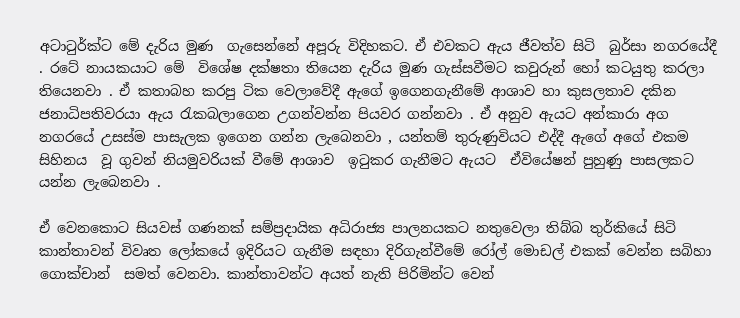අටාටුර්ක්ට මේ දැරිය මුණ  ගැසෙන්නේ අපූරු විදිහකට. ඒ එවකට ඇය ජීවත්ව සිටි  බුර්සා නගරයේදී . රටේ නායකයාට මේ  විශේෂ දක්ෂතා තියෙන දැරිය මුණ ගැස්සවීමට කවුරුන් හෝ කටයුතු කරලා තියෙනවා . ඒ කතාබහ කරපු ටික වෙලාවේදී ඇගේ ඉගෙනගැනීමේ ආශාව හා කුසලතාව දකින ජනාධිපතිවරයා ඇය රැකබලාගෙන උගන්වන්න පියවර ගන්නවා . ඒ අනුව ඇයට අන්කාරා අග නගරයේ උසස්ම පාසැලක ඉගෙන ගන්න ලැබෙනවා , යන්තම් තුරුණුවියට එද්දී ඇගේ අගේ එකම සිහිනය  වූ ගුවන් නියමුවරියක් වීමේ ආශාව  ඉටුකර ගැනීමට ඇයට  ඒවියේෂන් පුහුණු පාසලකට යන්න ලැබෙනවා .

ඒ වෙනකොට සියවස් ගණනක් සම්ප්‍රදායික අධිරාජ්‍ය පාලනයකට නතුවෙලා තිබ්බ තුර්කියේ සිටි කාන්තාවන් විවෘත ලෝකයේ ඉදිරියට ගැනීම සඳහා දිරිගැන්වීමේ රෝල් මොඩල් එකක් වෙන්න සබිහා ගොක්චාන්  සමත් වෙනවා. කාන්තාවන්ට අයත් නැති පිරිමින්ට වෙන්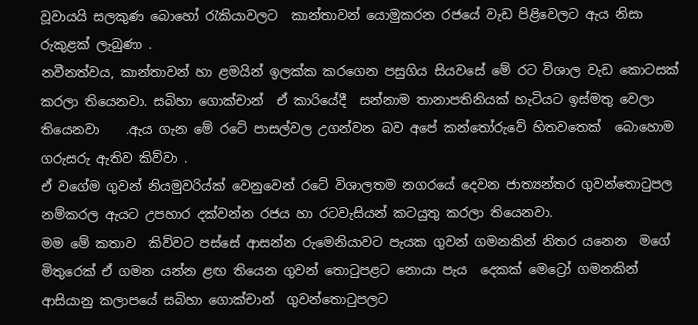වූවායයි සලකුණ බොහෝ රැකියාවලට  කාන්තාවන් යොමුකරන රජයේ වැඩ පිළිවෙලට ඇය නිසා රුකුළක් ලැබුණා .
නවීනත්වය, කාන්තාවන් හා ළමයින් ඉලක්ක කරගෙන පසුගිය සියවසේ මේ රට විශාල වැඩ කොටසක් කරලා තියෙනවා. සබිහා ගොක්චාන්  ඒ කාරියේදී  සන්නාම තානාපතිනියක් හැටියට ඉස්මතු වෙලා තියෙනවා    .ඇය ගැන මේ රටේ පාසල්වල උගන්වන බව අපේ කන්තෝරුවේ හිතවතෙක්  බොහොම ගරුසරු ඇතිව කිව්වා .
ඒ වගේම ගුවන් නියමුවරිය්ක් වෙනුවෙන් රටේ විශාලතම නගරයේ දෙවන ජාත්‍යන්තර ගුවන්තොටුපල නම්කරල ඇයට උපහාර දක්වන්න රජය හා රටවැසියන් කටයුතු කරලා තියෙනවා.
මම මේ කතාව  කිව්වට පස්සේ ආසන්න රුමෙනියාවට පැයක ගුවන් ගමනකින් නිතර යනෙන  මගේ මිතුරෙක් ඒ ගමන යන්න ළඟ තියෙන ගුවන් තොටුපළට නොයා පැය  දෙකක් මෙට්‍රෝ ගමනකින් ආසියානු කලාපයේ සබිහා ගොක්චාන්  ගුවන්තොටුපලට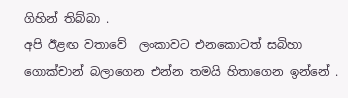ගිහින් තිබ්බා .
අපි ඊළඟ වතාවේ  ලංකාවට එනකොටත් සබිහා ගොක්චාන් බලාගෙන එන්න තමයි හිතාගෙන ඉන්නේ .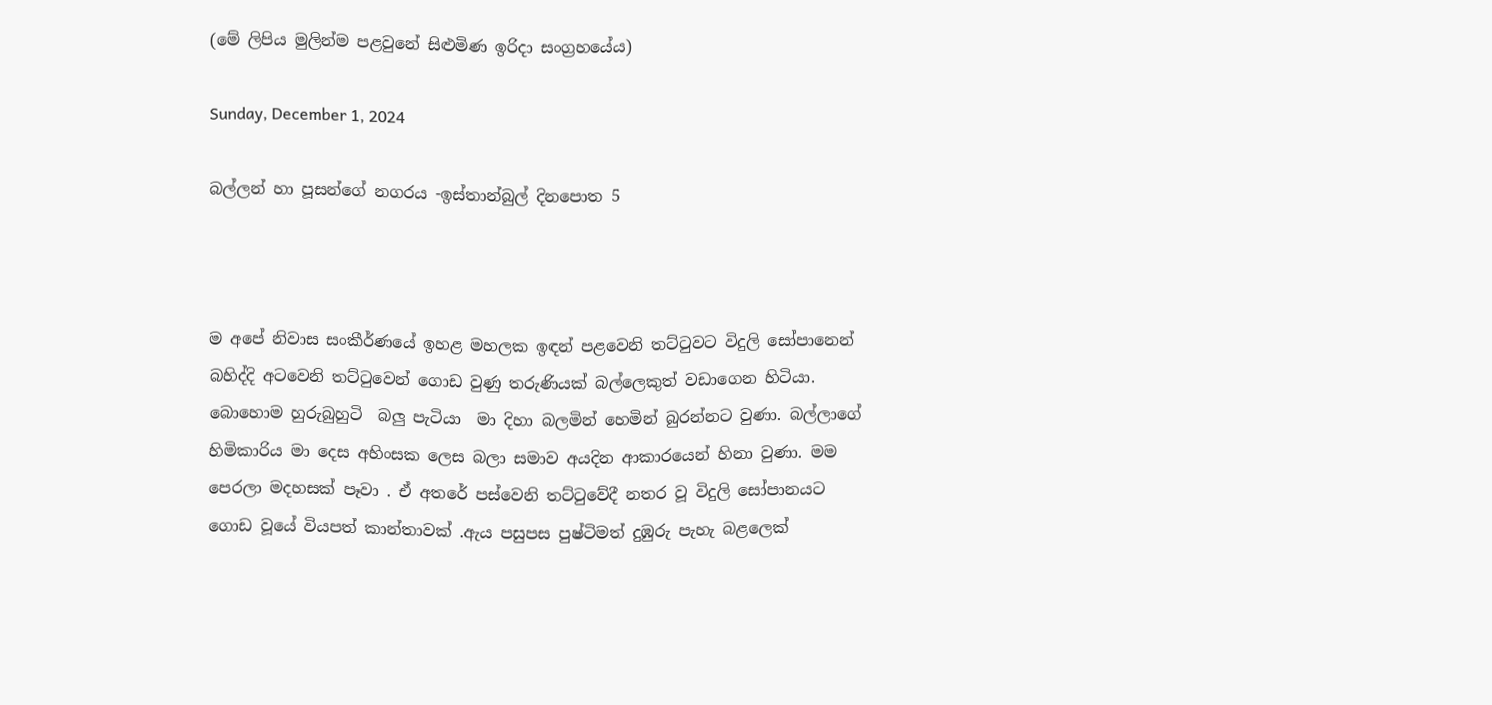(මේ ලිපිය මුලින්ම පළවුනේ සිළුමිණ ඉරිදා සංග්‍රහයේය)

Sunday, December 1, 2024

බල්ලන් හා පූසන්ගේ නගරය -ඉස්තාන්බුල් දිනපොත 5



ම අපේ නිවාස සංකීර්ණයේ ඉහළ මහලක ඉඳන් පළවෙනි තට්ටුවට විදුලි සෝපානෙන්  බහිද්දි අටවෙනි තට්ටුවෙන් ගොඩ වුණු තරුණියක් බල්ලෙකුත් වඩාගෙන හිටියා. බොහොම හුරුබුහුටි  බලු පැටියා  මා දිහා බලමින් හෙමින් බුරන්නට වුණා. බල්ලාගේ හිමිකාරිය මා දෙස අහිංසක ලෙස බලා සමාව අයදින ආකාරයෙන් හිනා වුණා. මම පෙරලා මදහසක් පෑවා . ඒ අතරේ පස්වෙනි තට්ටුවේදී නතර වූ විදුලි සෝපානයට ගොඩ වූයේ වියපත් කාන්තාවක් .ඇය පසුපස පුෂ්ටිමත් දුඹුරු පැහැ බළලෙක්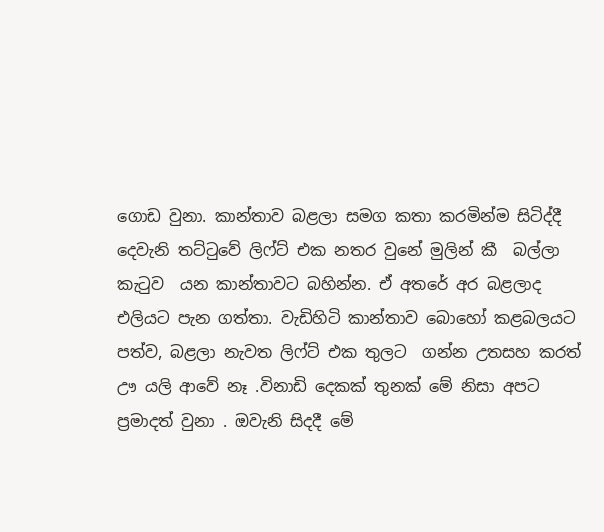ගොඩ වුනා. කාන්තාව බළලා සමග කතා කරමින්ම සිටිද්දී  දෙවැනි තට්ටුවේ ලිෆ්ට් එක නතර වුනේ මුලින් කී  බල්ලා  කැටුව  යන කාන්තාවට බහින්න. ඒ අතරේ අර බළලාද එලියට පැන ගත්තා. වැඩිහිටි කාන්තාව බොහෝ කළබලයට පත්ව, බළලා නැවත ලිෆ්ට් එක තුලට  ගන්න උතසහ කරත් ඌ යලි ආවේ නෑ .විනාඩි දෙකක් තුනක් මේ නිසා අපට  ප්‍රමාදත් වුනා . ඔවැනි සිදදී මේ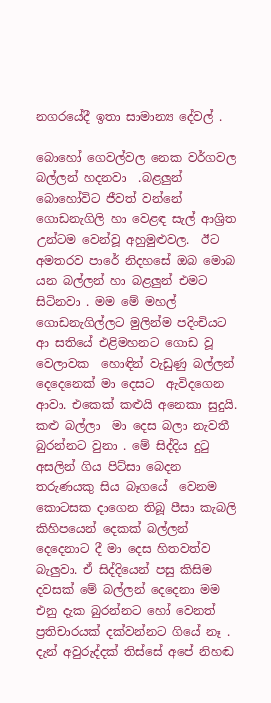නගරයේදී ඉතා සාමාන්‍ය දේවල් .

බොහෝ ගෙවල්වල නෙක වර්ගවල බල්ලන් හදනවා  .බළලුන්  බොහෝවිට ජීවත් වන්නේ  ගොඩනැගිලි හා වෙළඳ සැල් ආශ්‍රිත උන්ටම වෙන්වූ අහුමුළුවල.  ඊට අමතරව පාරේ නිදහසේ ඔබ මොබ යන බල්ලන් හා බළලුන් එමට සිටිනවා . මම මේ මහල් ගොඩනැගිල්ලට මුලින්ම පදිංචියට  ආ සතියේ එළිමහනට ගොඩ වූ වෙලාවක  හොඳින් වැඩුණු බල්ලන් දෙදෙනෙක් මා දෙසට  ඇවිදගෙන ආවා. එකෙක් කළුයි අනෙකා සුදුයි. කළු බල්ලා  මා දෙස බලා නැවතී බුරන්නට වුනා . මේ සිද්දිය දුටු  අසලින් ගිය පිට්සා බෙදන තරුණයකු සිය බෑගයේ  වෙනම කොටසක දාගෙන තිබූ පීසා කැබලි කිහිපයෙන් දෙකක් බල්ලන් දෙදෙනාට දී මා දෙස හිතවත්ව බැලුවා. ඒ සිද්දියෙන් පසු කිසිම දවසක් මේ බල්ලන් දෙදෙනා මම එනු දැක බුරන්නට හෝ වෙනත් ප්‍රතිචාරයක් දක්වන්නට ගියේ නෑ . දැන් අවුරුද්දක් තිස්සේ අපේ නිහඬ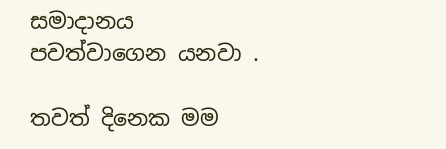සමාදානය පවත්වාගෙන යනවා .

තවත් දිනෙක මම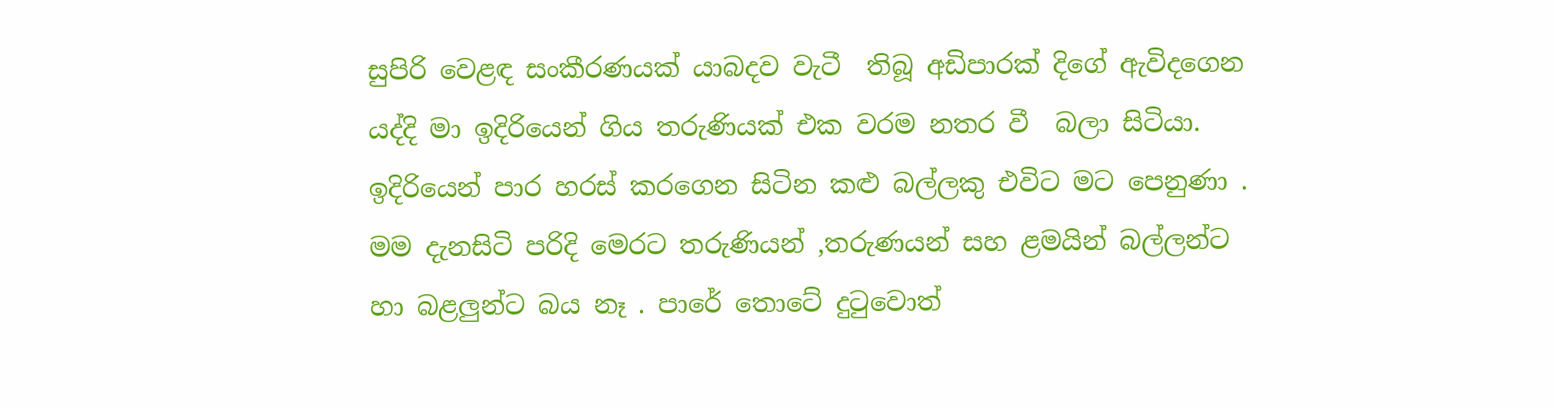සුපිරි වෙළඳ සංකීරණයක් යාබදව වැටී  තිබූ අඩිපාරක් දිගේ ඇවිදගෙන යද්දි මා ඉදිරියෙන් ගිය තරුණියක් එක වරම නතර වී  බලා සිටියා. ඉදිරියෙන් පාර හරස් කරගෙන සිටින කළු බල්ලකු එවිට මට පෙනුණා . මම දැනසිටි පරිදි මෙරට තරුණියන් ,තරුණයන් සහ ළමයින් බල්ලන්ට හා බළලුන්ට බය නෑ . පාරේ තොටේ දුටුවොත්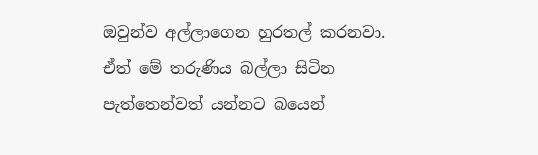ඔවුන්ව අල්ලාගෙන හුරතල් කරනවා. ඒත් මේ තරුණිය බල්ලා සිටින පැත්තෙන්වත් යන්නට බයෙන්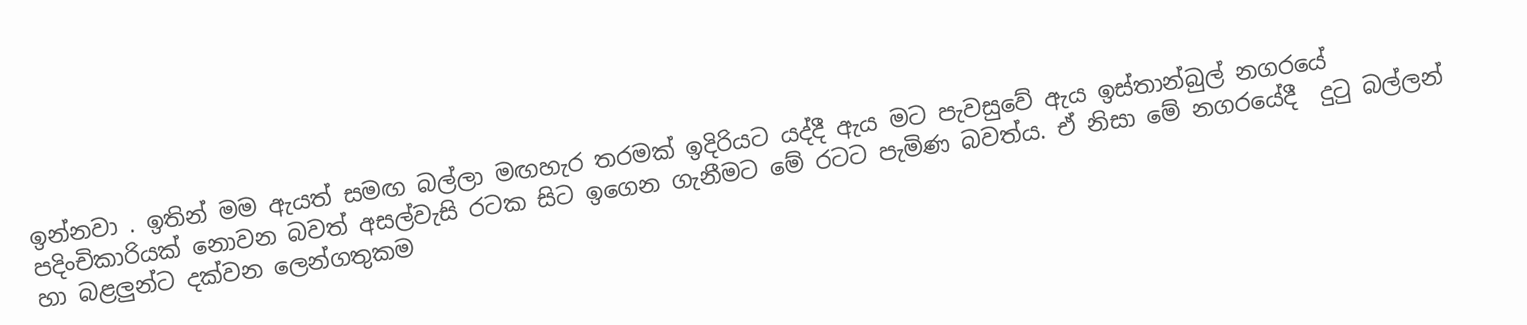ඉන්නවා . ඉතින් මම ඇයත් සමඟ බල්ලා මඟහැර තරමක් ඉදිරියට යද්දී ඇය මට පැවසුවේ ඇය ඉස්තාන්බුල් නගරයේ පදිංචිකාරියක් නොවන බවත් අසල්වැසි රටක සිට ඉගෙන ගැනීමට මේ රටට පැමිණ බවත්ය. ඒ නිසා මේ නගරයේදී  දුටු බල්ලන් හා බළලුන්ට දක්වන ලෙන්ගතුකම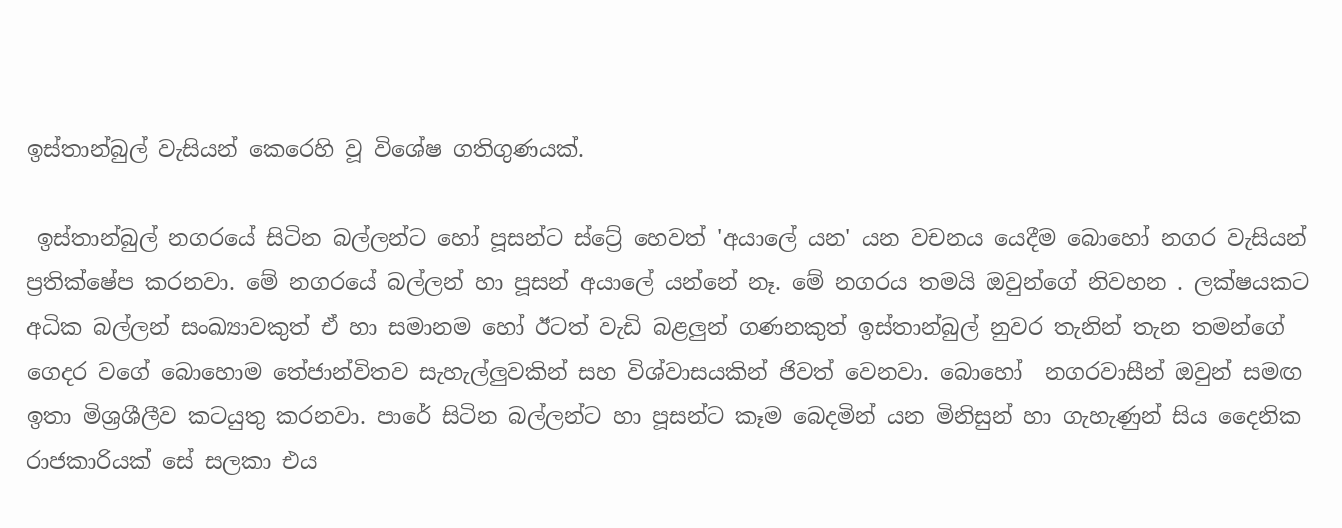ඉස්තාන්බුල් වැසියන් කෙරෙහි වූ විශේෂ ගතිගුණයක්.

 ඉස්තාන්බුල් නගරයේ සිටින බල්ලන්ට හෝ පූසන්ට ස්ට්‍රේ හෙවත් 'අයාලේ යන' යන වචනය යෙදීම බොහෝ නගර වැසියන් ප්‍රතික්ෂේප කරනවා. මේ නගරයේ බල්ලන් හා පූසන් අයාලේ යන්නේ නෑ. මේ නගරය තමයි ඔවුන්ගේ නිවහන . ලක්ෂයකට අධික බල්ලන් සංඛ්‍යාවකුත් ඒ හා සමානම හෝ ඊටත් වැඩි බළලුන් ගණනකුත් ඉස්තාන්බුල් නුවර තැනින් තැන තමන්ගේ ගෙදර වගේ බොහොම තේජාන්විතව සැහැල්ලුවකින් සහ විශ්වාසයකින් ජිවත් වෙනවා. බොහෝ  නගරවාසීන් ඔවුන් සමඟ ඉතා මිශ්‍රශීලීව කටයුතු කරනවා. පාරේ සිටින බල්ලන්ට හා පූසන්ට කෑම බෙදමින් යන මිනිසුන් හා ගැහැණුන් සිය දෛනික රාජකාරියක් සේ සලකා එය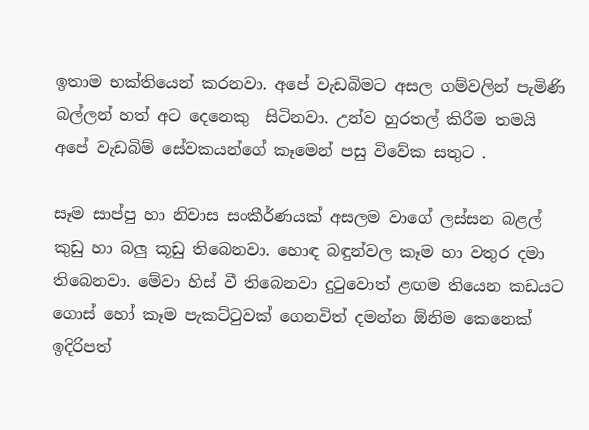ඉතාම භක්තියෙන් කරනවා. අපේ වැඩබිමට අසල ගම්වලින් පැමිණි බල්ලන් හත් අට දෙනෙකු  සිටිනවා. උන්ව හුරතල් කිරීම තමයි අපේ වැඩබිම් සේවකයන්ගේ කෑමෙන් පසු විවේක සතුට .

සෑම සාප්පු හා නිවාස සංකීර්ණයක් අසලම වාගේ ලස්සන බළල් කුඩු හා බලු කූඩු තිබෙනවා. හොඳ බඳුන්වල කෑම හා වතුර දමා තිබෙනවා. මේවා හිස් වී තිබෙනවා දුටුවොත් ළඟම තියෙන කඩයට ගොස් හෝ කෑම පැකට්ටුවක් ගෙනවිත් දමන්න ඕනිම කෙනෙක් ඉදිරිපත්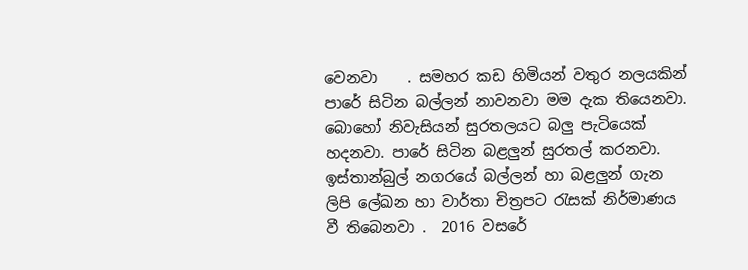වෙනවා    . සමහර කඩ හිමියන් වතුර නලයකින් පාරේ සිටින බල්ලන් නාවනවා මම දැක තියෙනවා. බොහෝ නිවැසියන් සුරතලයට බලු පැටියෙක් හදනවා. පාරේ සිටින බළලුන් සුරතල් කරනවා. ඉස්තාන්බුල් නගරයේ බල්ලන් හා බළලුන් ගැන ලිපි ලේඛන හා වාර්තා චිත්‍රපට රැසක් නිර්මාණය වී තිබෙනවා .  2016 වසරේ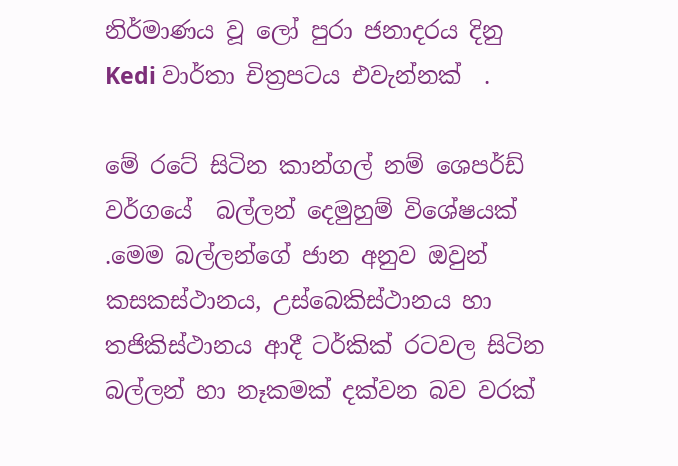නිර්මාණය වූ ලෝ පුරා ජනාදරය දිනු Kedi වාර්තා චිත්‍රපටය එවැන්නක්  .

මේ රටේ සිටින කාන්ගල් නම් ශෙපර්ඩ් වර්ගයේ  බල්ලන් දෙමුහුම් විශේෂයක් .මෙම බල්ලන්ගේ ජාන අනුව ඔවුන් කසකස්ථානය, උස්බෙකිස්ථානය හා තජිකිස්ථානය ආදී ටර්කික් රටවල සිටින බල්ලන් හා නෑකමක් දක්වන බව වරක්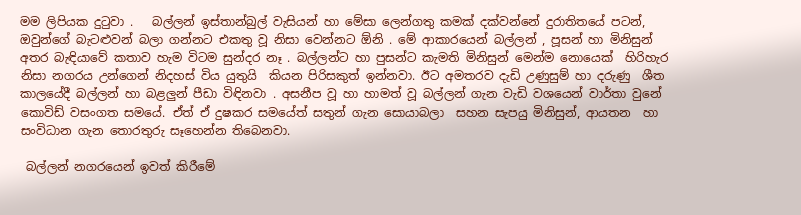මම ලිපියක දුටුවා .   බල්ලන් ඉස්තාන්බුල් වැසියන් හා මේසා ලෙන්ගතු කමක් දක්වන්නේ දුරාතිතයේ පටන්, ඔවුන්ගේ බැටළුවන් බලා ගන්නට එකතු වූ නිසා වෙන්නට ඕනි . මේ ආකාරයෙන් බල්ලන් , පූසන් හා මිනිසුන් අතර බැඳියාවේ කතාව හැම විටම සුන්දර නෑ . බල්ලන්ට හා පුසන්ට කැමති මිනිසුන් මෙන්ම නොයෙක්  හිරිහැර නිසා නගරය උන්ගෙන් නිදහස් විය යුතුයි  කියන පිරිසකුත් ඉන්නවා. ඊට අමතරව දැඩි උණුසුම් හා දරුණු  ශීත  කාලයේදී බල්ලන් හා බළලුන් පීඩා විඳිනවා . අසනීප වූ හා හාමත් වූ බල්ලන් ගැන වැඩි වශයෙන් වාර්තා වුනේ කොවිඩ් වසංගත සමයේ. ඒත් ඒ දුෂකර සමයේත් සතුන් ගැන සොයාබලා  සහන සැපයු මිනිසුන්, ආයතන  හා සංවිධාන ගැන තොරතුරු සෑහෙන්න තිබෙනවා.

 බල්ලන් නගරයෙන් ඉවත් කිරීමේ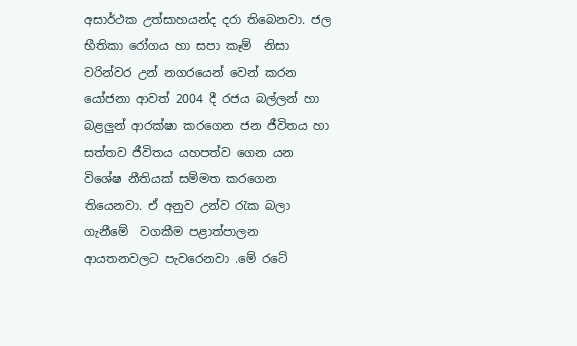අසාර්ථක උත්සාහයන්ද දරා තිබෙනවා. ජල භීතිකා රෝගය හා සපා කෑම්  නිසා වරින්වර උන් නගරයෙන් වෙන් කරන යෝජනා ආවත් 2004 දී රජය බල්ලන් හා බළලුන් ආරක්ෂා කරගෙන ජන ජීවිතය හා සත්තව ජීවිතය යහපත්ව ගෙන යන විශේෂ නීතියක් සම්මත කරගෙන තියෙනවා. ඒ අනුව උන්ව රැක බලා ගැනීමේ  වගකීම පළාත්පාලන ආයතනවලට පැවරෙනවා .මේ රටේ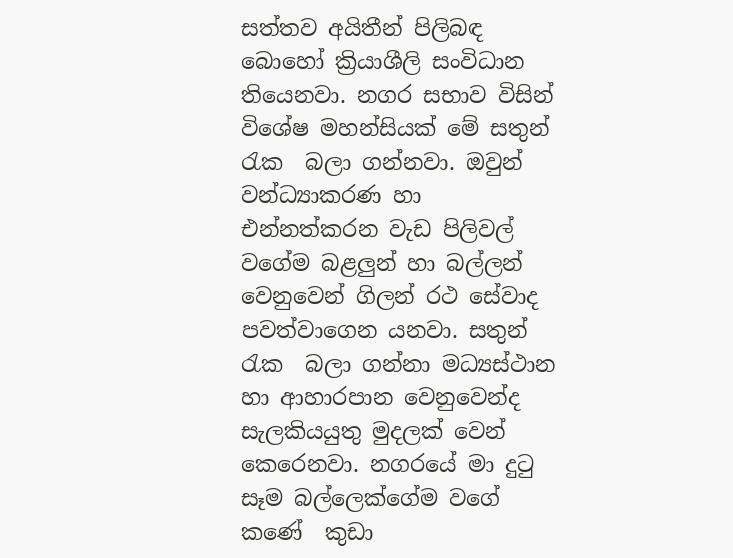සත්තව අයිතීන් පිලිබඳ බොහෝ ක්‍රියාශීලි සංවිධාන තියෙනවා. නගර සභාව විසින් විශේෂ මහන්සියක් මේ සතුන්  රැක  බලා ගන්නවා. ඔවුන් වන්ධ්‍යාකරණ හා එන්නත්කරන වැඩ පිලිවල් වගේම බළලුන් හා බල්ලන් වෙනුවෙන් ගිලන් රථ සේවාද පවත්වාගෙන යනවා. සතුන් රැක  බලා ගන්නා මධ්‍යස්ථාන හා ආහාරපාන වෙනුවෙන්ද සැලකියයුතු මුදලක් වෙන් කෙරෙනවා. නගරයේ මා දුටු සෑම බල්ලෙක්ගේම වගේ කණේ  කුඩා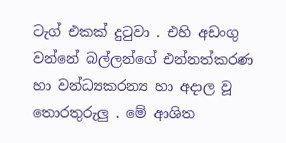ටැග් එකක් දුටුවා . එහි අඩංගු වන්නේ බල්ලන්ගේ එන්නත්කරණ  හා වන්ධ්‍යකරන්‍ය හා අදාල වූ තොරතුරුලු . මේ ආශිත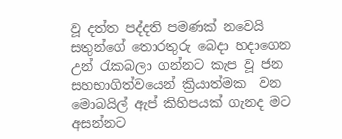වූ දත්ත පද්දති පමණක් නවෙයි සතුන්ගේ තොරතුරු බෙදා හදාගෙන උන් රැකබලා ගන්නට කැප වූ ජන සහභාගිත්වයෙන් ක්‍රියාත්මක  වන මොබයිල් ඇප් කිහිපයක් ගැනද මට අසන්නට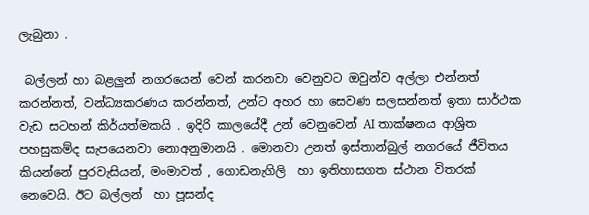ලැබුනා .

 බල්ලන් හා බළලුන් නගරයෙන් වෙන් කරනවා වෙනුවට ඔවුන්ව අල්ලා එන්නත් කරන්නත්, වන්ධ්‍යකරණය කරන්නත්, උන්ට අහර හා සෙවණ සලසන්නත් ඉතා සාර්ථක වැඩ සටහන් කිර්යත්මකයි . ඉදිරි කාලයේදී උන් වෙනුවෙන් AI තාක්ෂනය ආශ්‍රිත පහසුකම්ද සැපයෙනවා නොඅනුමානයි . මොනවා උනත් ඉස්තාන්බුල් නගරයේ ජීවිතය  කියන්නේ පුරවැසියන්, මංමාවත් , ගොඩනැගිලි  හා ඉතිහාසගත ස්ථාන විතරක් නෙවෙයි. ඊට බල්ලන්  හා පූසන්ද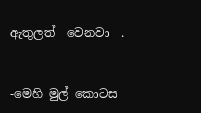ඇතුලත්  වෙනවා  .


-මෙහි මුල් කොටස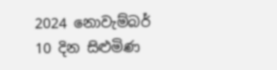2024 නොවැම්බර් 10 දින සිළුමිණ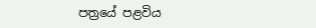පත්‍රයේ පළවිය